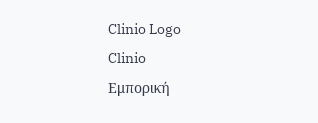Clinio Logo
Clinio
Εμπορική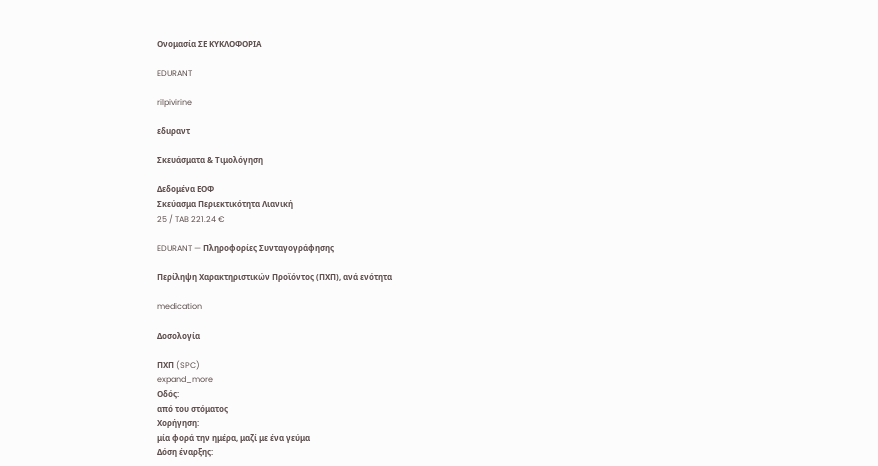Ονομασία ΣΕ ΚΥΚΛΟΦΟΡΙΑ

EDURANT

rilpivirine

εδuραντ

Σκευάσματα & Τιμολόγηση

Δεδομένα ΕΟΦ
Σκεύασμα Περιεκτικότητα Λιανική
25 / TAB 221.24 €

EDURANT — Πληροφορίες Συνταγογράφησης

Περίληψη Χαρακτηριστικών Προϊόντος (ΠΧΠ), ανά ενότητα

medication

Δοσολογία

ΠΧΠ (SPC)
expand_more
Οδός:
από του στόματος
Χορήγηση:
μία φορά την ημέρα, μαζί με ένα γεύμα
Δόση έναρξης: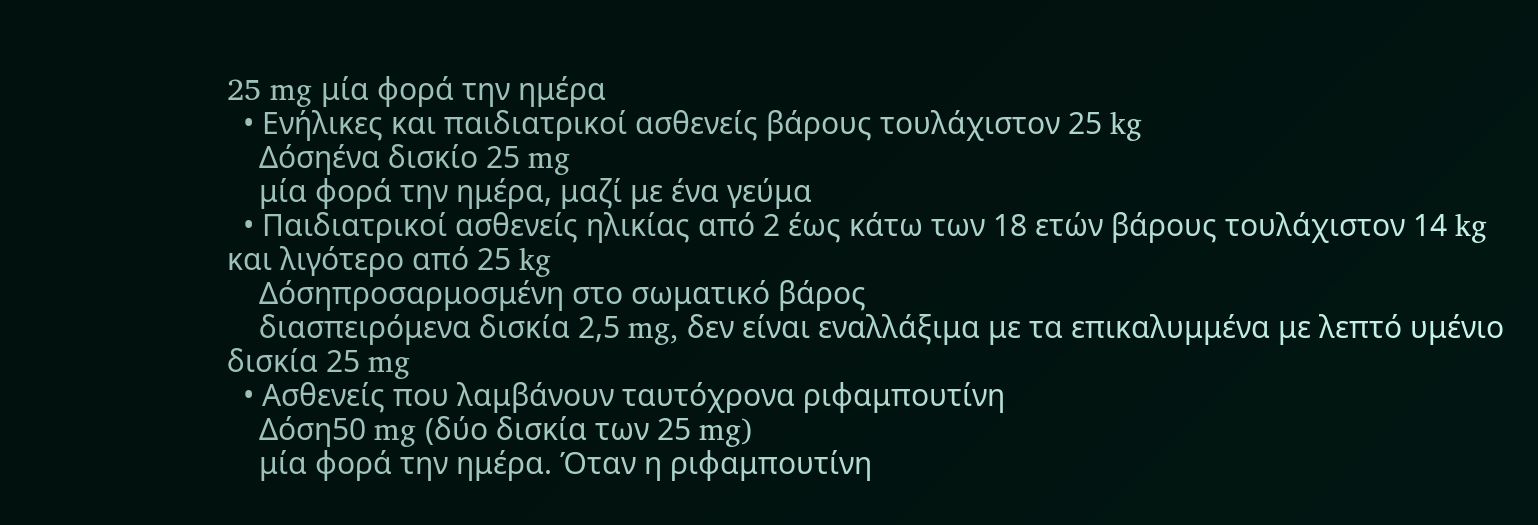25 mg μία φορά την ημέρα
  • Ενήλικες και παιδιατρικοί ασθενείς βάρους τουλάχιστον 25 kg
    Δόσηένα δισκίο 25 mg
    μία φορά την ημέρα, μαζί με ένα γεύμα
  • Παιδιατρικοί ασθενείς ηλικίας από 2 έως κάτω των 18 ετών βάρους τουλάχιστον 14 kg και λιγότερο από 25 kg
    Δόσηπροσαρμοσμένη στο σωματικό βάρος
    διασπειρόμενα δισκία 2,5 mg, δεν είναι εναλλάξιμα με τα επικαλυμμένα με λεπτό υμένιο δισκία 25 mg
  • Ασθενείς που λαμβάνουν ταυτόχρονα ριφαμπουτίνη
    Δόση50 mg (δύο δισκία των 25 mg)
    μία φορά την ημέρα. Όταν η ριφαμπουτίνη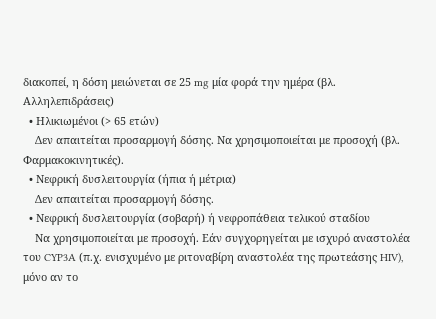διακοπεί, η δόση μειώνεται σε 25 mg μία φορά την ημέρα (βλ. Αλληλεπιδράσεις)
  • Ηλικιωμένοι (> 65 ετών)
    Δεν απαιτείται προσαρμογή δόσης. Να χρησιμοποιείται με προσοχή (βλ. Φαρμακοκινητικές).
  • Νεφρική δυσλειτουργία (ήπια ή μέτρια)
    Δεν απαιτείται προσαρμογή δόσης.
  • Νεφρική δυσλειτουργία (σοβαρή) ή νεφροπάθεια τελικού σταδίου
    Να χρησιμοποιείται με προσοχή. Εάν συγχορηγείται με ισχυρό αναστολέα του CYP3A (π.χ. ενισχυμένο με ριτοναβίρη αναστολέα της πρωτεάσης HIV), μόνο αν το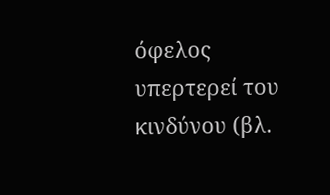όφελος υπερτερεί του κινδύνου (βλ.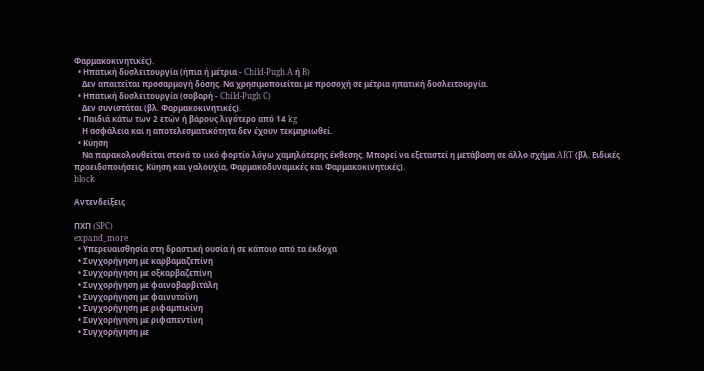Φαρμακοκινητικές).
  • Ηπατική δυσλειτουργία (ήπια ή μέτρια - Child-Pugh A ή B)
    Δεν απαιτείται προσαρμογή δόσης. Να χρησιμοποιείται με προσοχή σε μέτρια ηπατική δυσλειτουργία.
  • Ηπατική δυσλειτουργία (σοβαρή - Child-Pugh C)
    Δεν συνιστάται (βλ. Φαρμακοκινητικές).
  • Παιδιά κάτω των 2 ετών ή βάρους λιγότερο από 14 kg
    Η ασφάλεια και η αποτελεσματικότητα δεν έχουν τεκμηριωθεί.
  • Κύηση
    Να παρακολουθείται στενά το ιικό φορτίο λόγω χαμηλότερης έκθεσης. Μπορεί να εξεταστεί η μετάβαση σε άλλο σχήμα ART (βλ. Ειδικές προειδοποιήσεις, Κύηση και γαλουχία, Φαρμακοδυναμικές και Φαρμακοκινητικές).
block

Αντενδείξεις

ΠΧΠ (SPC)
expand_more
  • Υπερευαισθησία στη δραστική ουσία ή σε κάποιο από τα έκδοχα
  • Συγχορήγηση με καρβαμαζεπίνη
  • Συγχορήγηση με οξκαρβαζεπίνη
  • Συγχορήγηση με φαινοβαρβιτάλη
  • Συγχορήγηση με φαινυτοΐνη
  • Συγχορήγηση με ριφαμπικίνη
  • Συγχορήγηση με ριφαπεντίνη
  • Συγχορήγηση με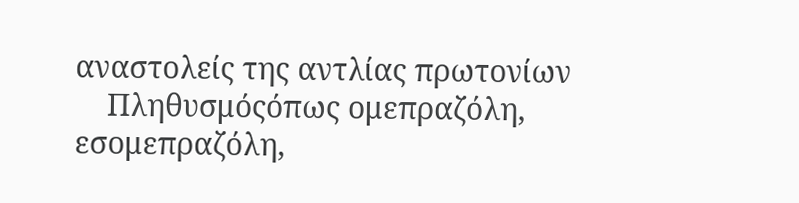αναστολείς της αντλίας πρωτονίων
    Πληθυσμόςόπως ομεπραζόλη, εσομεπραζόλη,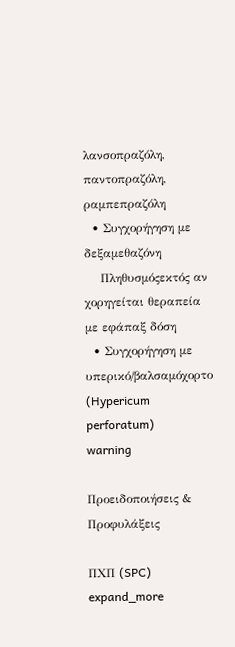λανσοπραζόλη, παντοπραζόλη, ραμπεπραζόλη
  • Συγχορήγηση με δεξαμεθαζόνη
    Πληθυσμόςεκτός αν χορηγείται θεραπεία με εφάπαξ δόση
  • Συγχορήγηση με υπερικό/βαλσαμόχορτο (Hypericum perforatum)
warning

Προειδοποιήσεις & Προφυλάξεις

ΠΧΠ (SPC)
expand_more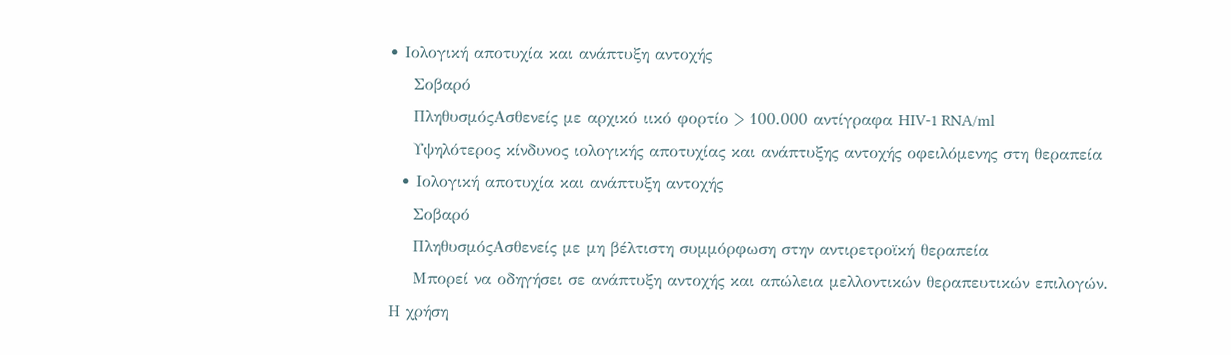• Ιολογική αποτυχία και ανάπτυξη αντοχής
    Σοβαρό
    ΠληθυσμόςΑσθενείς με αρχικό ιικό φορτίο > 100.000 αντίγραφα HIV-1 RNA/ml
    Υψηλότερος κίνδυνος ιολογικής αποτυχίας και ανάπτυξης αντοχής οφειλόμενης στη θεραπεία
  • Ιολογική αποτυχία και ανάπτυξη αντοχής
    Σοβαρό
    ΠληθυσμόςΑσθενείς με μη βέλτιστη συμμόρφωση στην αντιρετροϊκή θεραπεία
    Μπορεί να οδηγήσει σε ανάπτυξη αντοχής και απώλεια μελλοντικών θεραπευτικών επιλογών. Η χρήση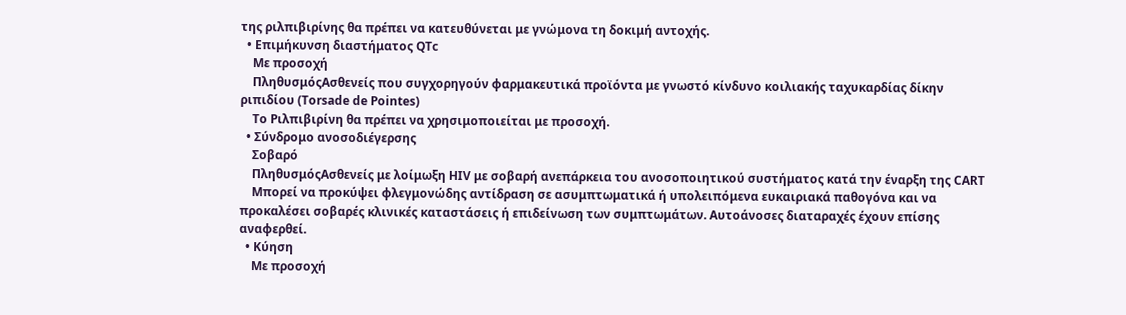της ριλπιβιρίνης θα πρέπει να κατευθύνεται με γνώμονα τη δοκιμή αντοχής.
  • Επιμήκυνση διαστήματος QTc
    Με προσοχή
    ΠληθυσμόςΑσθενείς που συγχορηγούν φαρμακευτικά προϊόντα με γνωστό κίνδυνο κοιλιακής ταχυκαρδίας δίκην ριπιδίου (Torsade de Pointes)
    Το Ριλπιβιρίνη θα πρέπει να χρησιμοποιείται με προσοχή.
  • Σύνδρομο ανοσοδιέγερσης
    Σοβαρό
    ΠληθυσμόςΑσθενείς με λοίμωξη HIV με σοβαρή ανεπάρκεια του ανοσοποιητικού συστήματος κατά την έναρξη της CART
    Μπορεί να προκύψει φλεγμονώδης αντίδραση σε ασυμπτωματικά ή υπολειπόμενα ευκαιριακά παθογόνα και να προκαλέσει σοβαρές κλινικές καταστάσεις ή επιδείνωση των συμπτωμάτων. Αυτοάνοσες διαταραχές έχουν επίσης αναφερθεί.
  • Κύηση
    Με προσοχή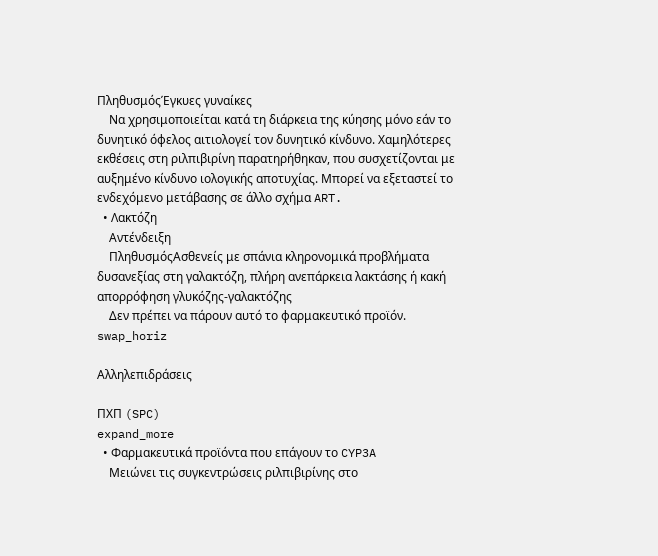ΠληθυσμόςΈγκυες γυναίκες
    Να χρησιμοποιείται κατά τη διάρκεια της κύησης μόνο εάν το δυνητικό όφελος αιτιολογεί τον δυνητικό κίνδυνο. Χαμηλότερες εκθέσεις στη ριλπιβιρίνη παρατηρήθηκαν, που συσχετίζονται με αυξημένο κίνδυνο ιολογικής αποτυχίας. Μπορεί να εξεταστεί το ενδεχόμενο μετάβασης σε άλλο σχήμα ART.
  • Λακτόζη
    Αντένδειξη
    ΠληθυσμόςΑσθενείς με σπάνια κληρονομικά προβλήματα δυσανεξίας στη γαλακτόζη, πλήρη ανεπάρκεια λακτάσης ή κακή απορρόφηση γλυκόζης-γαλακτόζης
    Δεν πρέπει να πάρουν αυτό το φαρμακευτικό προϊόν.
swap_horiz

Αλληλεπιδράσεις

ΠΧΠ (SPC)
expand_more
  • Φαρμακευτικά προϊόντα που επάγουν το CYP3A
    Μειώνει τις συγκεντρώσεις ριλπιβιρίνης στο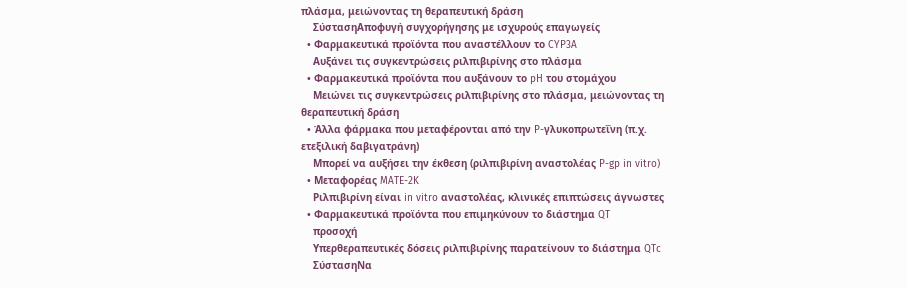πλάσμα, μειώνοντας τη θεραπευτική δράση
    ΣύστασηΑποφυγή συγχορήγησης με ισχυρούς επαγωγείς
  • Φαρμακευτικά προϊόντα που αναστέλλουν το CYP3A
    Αυξάνει τις συγκεντρώσεις ριλπιβιρίνης στο πλάσμα
  • Φαρμακευτικά προϊόντα που αυξάνουν το pH του στομάχου
    Μειώνει τις συγκεντρώσεις ριλπιβιρίνης στο πλάσμα, μειώνοντας τη θεραπευτική δράση
  • Άλλα φάρμακα που μεταφέρονται από την P-γλυκοπρωτεΐνη (π.χ. ετεξιλική δαβιγατράνη)
    Μπορεί να αυξήσει την έκθεση (ριλπιβιρίνη αναστολέας P-gp in vitro)
  • Μεταφορέας MATE-2K
    Ριλπιβιρίνη είναι in vitro αναστολέας, κλινικές επιπτώσεις άγνωστες
  • Φαρμακευτικά προϊόντα που επιμηκύνουν το διάστημα QT
    προσοχή
    Υπερθεραπευτικές δόσεις ριλπιβιρίνης παρατείνουν το διάστημα QTc
    ΣύστασηΝα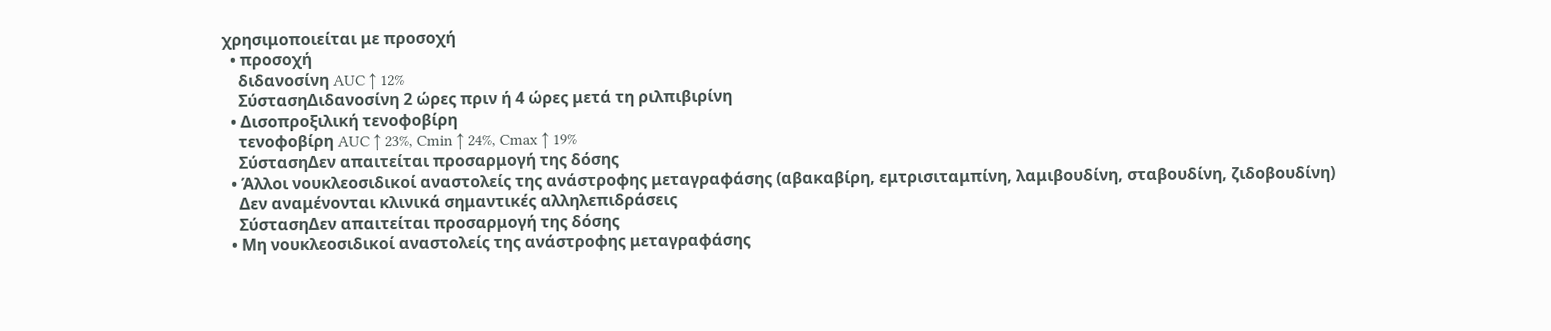χρησιμοποιείται με προσοχή
  • προσοχή
    διδανοσίνη AUC ↑ 12%
    ΣύστασηΔιδανοσίνη 2 ώρες πριν ή 4 ώρες μετά τη ριλπιβιρίνη
  • Δισοπροξιλική τενοφοβίρη
    τενοφοβίρη AUC ↑ 23%, Cmin ↑ 24%, Cmax ↑ 19%
    ΣύστασηΔεν απαιτείται προσαρμογή της δόσης
  • Άλλοι νουκλεοσιδικοί αναστολείς της ανάστροφης μεταγραφάσης (αβακαβίρη, εμτρισιταμπίνη, λαμιβουδίνη, σταβουδίνη, ζιδοβουδίνη)
    Δεν αναμένονται κλινικά σημαντικές αλληλεπιδράσεις
    ΣύστασηΔεν απαιτείται προσαρμογή της δόσης
  • Μη νουκλεοσιδικοί αναστολείς της ανάστροφης μεταγραφάσης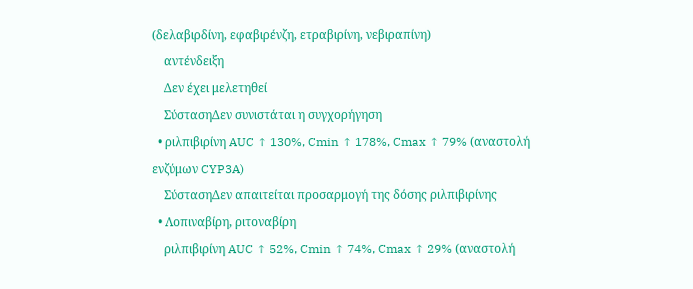(δελαβιρδίνη, εφαβιρένζη, ετραβιρίνη, νεβιραπίνη)
    αντένδειξη
    Δεν έχει μελετηθεί
    ΣύστασηΔεν συνιστάται η συγχορήγηση
  • ριλπιβιρίνη AUC ↑ 130%, Cmin ↑ 178%, Cmax ↑ 79% (αναστολή ενζύμων CYP3A)
    ΣύστασηΔεν απαιτείται προσαρμογή της δόσης ριλπιβιρίνης
  • Λοπιναβίρη, ριτοναβίρη
    ριλπιβιρίνη AUC ↑ 52%, Cmin ↑ 74%, Cmax ↑ 29% (αναστολή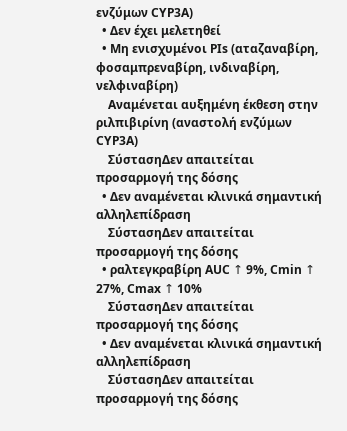ενζύμων CYP3A)
  • Δεν έχει μελετηθεί
  • Μη ενισχυμένοι PIs (αταζαναβίρη, φοσαμπρεναβίρη, ινδιναβίρη, νελφιναβίρη)
    Αναμένεται αυξημένη έκθεση στην ριλπιβιρίνη (αναστολή ενζύμων CYP3A)
    ΣύστασηΔεν απαιτείται προσαρμογή της δόσης
  • Δεν αναμένεται κλινικά σημαντική αλληλεπίδραση
    ΣύστασηΔεν απαιτείται προσαρμογή της δόσης
  • ραλτεγκραβίρη AUC ↑ 9%, Cmin ↑ 27%, Cmax ↑ 10%
    ΣύστασηΔεν απαιτείται προσαρμογή της δόσης
  • Δεν αναμένεται κλινικά σημαντική αλληλεπίδραση
    ΣύστασηΔεν απαιτείται προσαρμογή της δόσης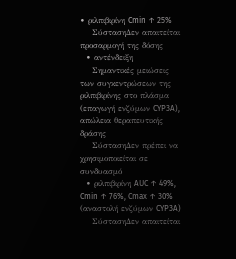• ριλπιβιρίνη Cmin ↑ 25%
    ΣύστασηΔεν απαιτείται προσαρμογή της δόσης
  • αντένδειξη
    Σημαντικές μειώσεις των συγκεντρώσεων της ριλπιβιρίνης στο πλάσμα (επαγωγή ενζύμων CYP3A), απώλεια θεραπευτικής δράσης
    ΣύστασηΔεν πρέπει να χρησιμοποιείται σε συνδυασμό
  • ριλπιβιρίνη AUC ↑ 49%, Cmin ↑ 76%, Cmax ↑ 30% (αναστολή ενζύμων CYP3A)
    ΣύστασηΔεν απαιτείται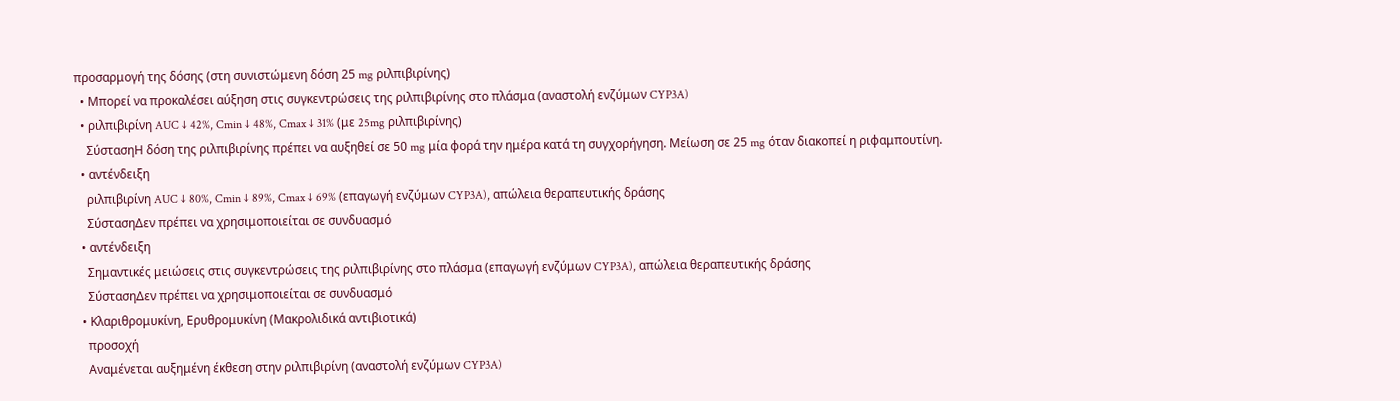προσαρμογή της δόσης (στη συνιστώμενη δόση 25 mg ριλπιβιρίνης)
  • Μπορεί να προκαλέσει αύξηση στις συγκεντρώσεις της ριλπιβιρίνης στο πλάσμα (αναστολή ενζύμων CYP3A)
  • ριλπιβιρίνη AUC ↓ 42%, Cmin ↓ 48%, Cmax ↓ 31% (με 25mg ριλπιβιρίνης)
    ΣύστασηΗ δόση της ριλπιβιρίνης πρέπει να αυξηθεί σε 50 mg μία φορά την ημέρα κατά τη συγχορήγηση. Μείωση σε 25 mg όταν διακοπεί η ριφαμπουτίνη.
  • αντένδειξη
    ριλπιβιρίνη AUC ↓ 80%, Cmin ↓ 89%, Cmax ↓ 69% (επαγωγή ενζύμων CYP3A), απώλεια θεραπευτικής δράσης
    ΣύστασηΔεν πρέπει να χρησιμοποιείται σε συνδυασμό
  • αντένδειξη
    Σημαντικές μειώσεις στις συγκεντρώσεις της ριλπιβιρίνης στο πλάσμα (επαγωγή ενζύμων CYP3A), απώλεια θεραπευτικής δράσης
    ΣύστασηΔεν πρέπει να χρησιμοποιείται σε συνδυασμό
  • Κλαριθρομυκίνη, Ερυθρομυκίνη (Μακρολιδικά αντιβιοτικά)
    προσοχή
    Αναμένεται αυξημένη έκθεση στην ριλπιβιρίνη (αναστολή ενζύμων CYP3A)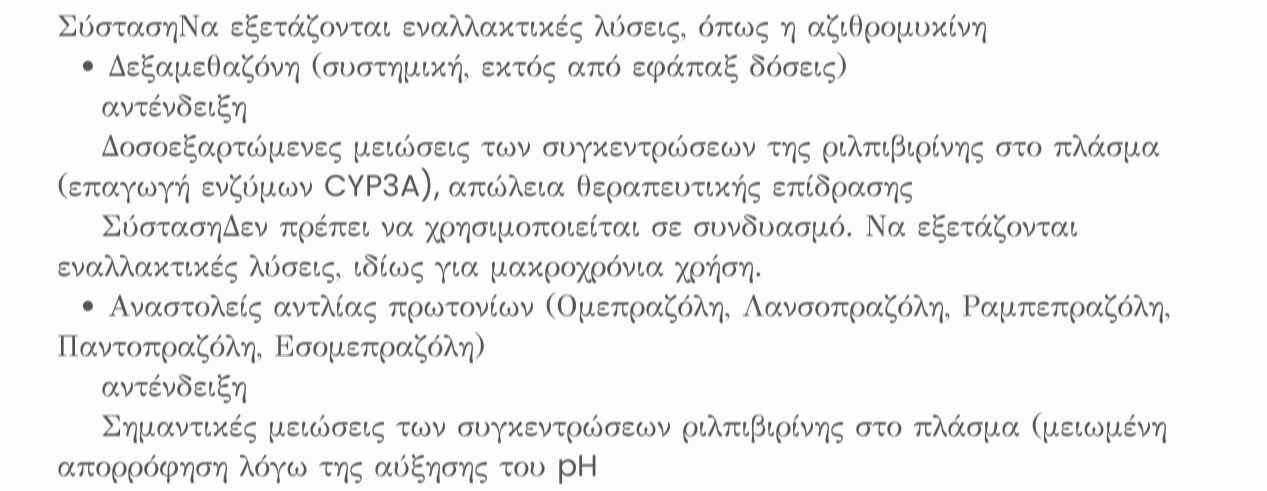ΣύστασηΝα εξετάζονται εναλλακτικές λύσεις, όπως η αζιθρομυκίνη
  • Δεξαμεθαζόνη (συστημική, εκτός από εφάπαξ δόσεις)
    αντένδειξη
    Δοσοεξαρτώμενες μειώσεις των συγκεντρώσεων της ριλπιβιρίνης στο πλάσμα (επαγωγή ενζύμων CYP3A), απώλεια θεραπευτικής επίδρασης
    ΣύστασηΔεν πρέπει να χρησιμοποιείται σε συνδυασμό. Να εξετάζονται εναλλακτικές λύσεις, ιδίως για μακροχρόνια χρήση.
  • Αναστολείς αντλίας πρωτονίων (Ομεπραζόλη, Λανσοπραζόλη, Ραμπεπραζόλη, Παντοπραζόλη, Εσομεπραζόλη)
    αντένδειξη
    Σημαντικές μειώσεις των συγκεντρώσεων ριλπιβιρίνης στο πλάσμα (μειωμένη απορρόφηση λόγω της αύξησης του pH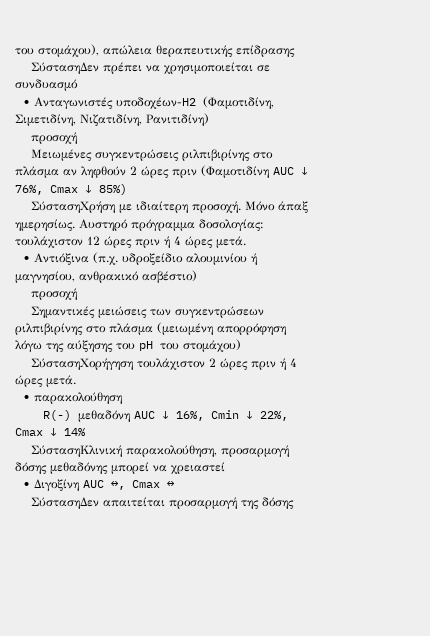του στομάχου), απώλεια θεραπευτικής επίδρασης
    ΣύστασηΔεν πρέπει να χρησιμοποιείται σε συνδυασμό
  • Ανταγωνιστές υποδοχέων-H2 (Φαμοτιδίνη, Σιμετιδίνη, Νιζατιδίνη, Ρανιτιδίνη)
    προσοχή
    Μειωμένες συγκεντρώσεις ριλπιβιρίνης στο πλάσμα αν ληφθούν 2 ώρες πριν (Φαμοτιδίνη AUC ↓ 76%, Cmax ↓ 85%)
    ΣύστασηΧρήση με ιδιαίτερη προσοχή. Μόνο άπαξ ημερησίως. Αυστηρό πρόγραμμα δοσολογίας: τουλάχιστον 12 ώρες πριν ή 4 ώρες μετά.
  • Αντιόξινα (π.χ. υδροξείδιο αλουμινίου ή μαγνησίου, ανθρακικό ασβέστιο)
    προσοχή
    Σημαντικές μειώσεις των συγκεντρώσεων ριλπιβιρίνης στο πλάσμα (μειωμένη απορρόφηση λόγω της αύξησης του pH του στομάχου)
    ΣύστασηΧορήγηση τουλάχιστον 2 ώρες πριν ή 4 ώρες μετά.
  • παρακολούθηση
    R(-) μεθαδόνη AUC ↓ 16%, Cmin ↓ 22%, Cmax ↓ 14%
    ΣύστασηΚλινική παρακολούθηση, προσαρμογή δόσης μεθαδόνης μπορεί να χρειαστεί
  • Διγοξίνη AUC ↔, Cmax ↔
    ΣύστασηΔεν απαιτείται προσαρμογή της δόσης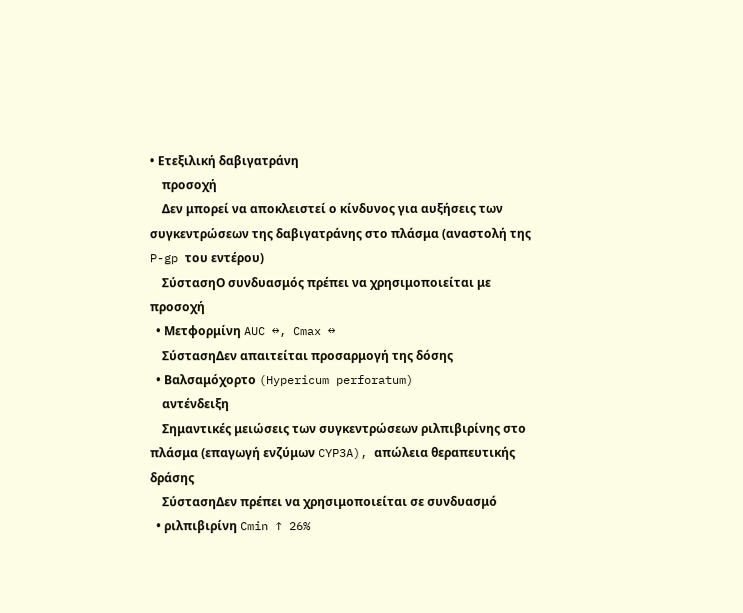• Ετεξιλική δαβιγατράνη
    προσοχή
    Δεν μπορεί να αποκλειστεί ο κίνδυνος για αυξήσεις των συγκεντρώσεων της δαβιγατράνης στο πλάσμα (αναστολή της P-gp του εντέρου)
    ΣύστασηΟ συνδυασμός πρέπει να χρησιμοποιείται με προσοχή
  • Μετφορμίνη AUC ↔, Cmax ↔
    ΣύστασηΔεν απαιτείται προσαρμογή της δόσης
  • Βαλσαμόχορτο (Hypericum perforatum)
    αντένδειξη
    Σημαντικές μειώσεις των συγκεντρώσεων ριλπιβιρίνης στο πλάσμα (επαγωγή ενζύμων CYP3A), απώλεια θεραπευτικής δράσης
    ΣύστασηΔεν πρέπει να χρησιμοποιείται σε συνδυασμό
  • ριλπιβιρίνη Cmin ↑ 26%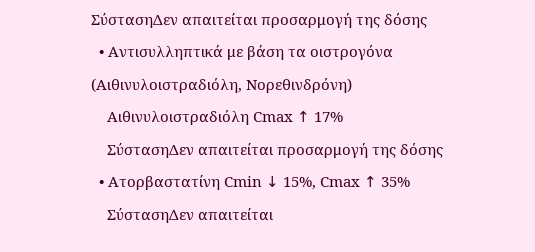ΣύστασηΔεν απαιτείται προσαρμογή της δόσης
  • Αντισυλληπτικά με βάση τα οιστρογόνα (Αιθινυλοιστραδιόλη, Νορεθινδρόνη)
    Αιθινυλοιστραδιόλη Cmax ↑ 17%
    ΣύστασηΔεν απαιτείται προσαρμογή της δόσης
  • Ατορβαστατίνη Cmin ↓ 15%, Cmax ↑ 35%
    ΣύστασηΔεν απαιτείται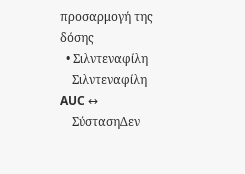προσαρμογή της δόσης
  • Σιλντεναφίλη
    Σιλντεναφίλη AUC ↔
    ΣύστασηΔεν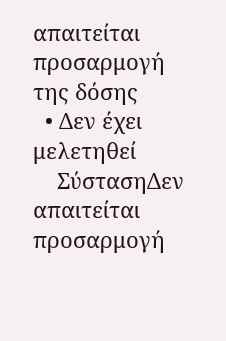απαιτείται προσαρμογή της δόσης
  • Δεν έχει μελετηθεί
    ΣύστασηΔεν απαιτείται προσαρμογή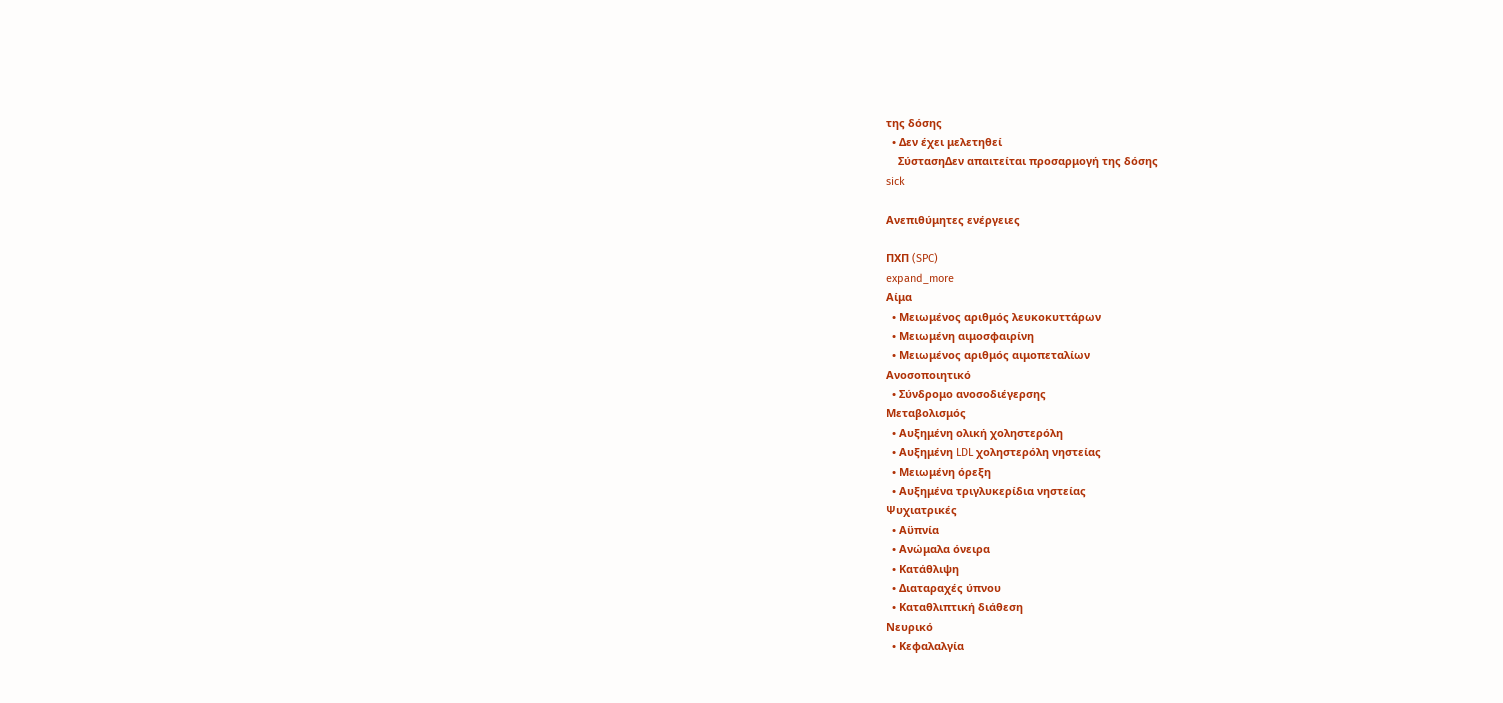της δόσης
  • Δεν έχει μελετηθεί
    ΣύστασηΔεν απαιτείται προσαρμογή της δόσης
sick

Ανεπιθύμητες ενέργειες

ΠΧΠ (SPC)
expand_more
Αίμα
  • Μειωμένος αριθμός λευκοκυττάρων
  • Μειωμένη αιμοσφαιρίνη
  • Μειωμένος αριθμός αιμοπεταλίων
Ανοσοποιητικό
  • Σύνδρομο ανοσοδιέγερσης
Μεταβολισμός
  • Αυξημένη ολική χοληστερόλη
  • Αυξημένη LDL χοληστερόλη νηστείας
  • Μειωμένη όρεξη
  • Αυξημένα τριγλυκερίδια νηστείας
Ψυχιατρικές
  • Αϋπνία
  • Ανώμαλα όνειρα
  • Κατάθλιψη
  • Διαταραχές ύπνου
  • Καταθλιπτική διάθεση
Νευρικό
  • Κεφαλαλγία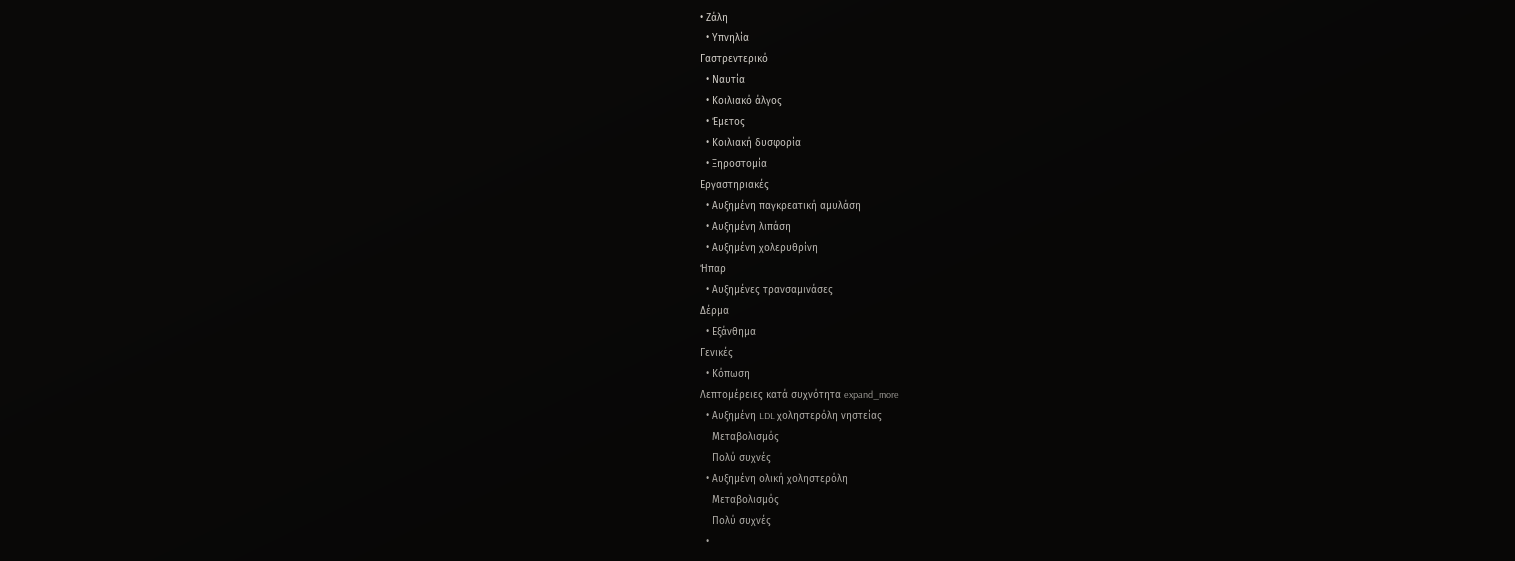• Ζάλη
  • Υπνηλία
Γαστρεντερικό
  • Ναυτία
  • Κοιλιακό άλγος
  • Έμετος
  • Κοιλιακή δυσφορία
  • Ξηροστομία
Εργαστηριακές
  • Αυξημένη παγκρεατική αμυλάση
  • Αυξημένη λιπάση
  • Αυξημένη χολερυθρίνη
Ήπαρ
  • Αυξημένες τρανσαμινάσες
Δέρμα
  • Εξάνθημα
Γενικές
  • Κόπωση
Λεπτομέρειες κατά συχνότητα expand_more
  • Αυξημένη LDL χοληστερόλη νηστείας
    Μεταβολισμός
    Πολύ συχνές
  • Αυξημένη ολική χοληστερόλη
    Μεταβολισμός
    Πολύ συχνές
  •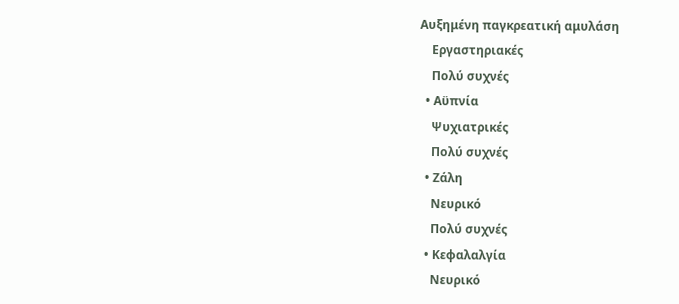Αυξημένη παγκρεατική αμυλάση
    Εργαστηριακές
    Πολύ συχνές
  • Αϋπνία
    Ψυχιατρικές
    Πολύ συχνές
  • Ζάλη
    Νευρικό
    Πολύ συχνές
  • Κεφαλαλγία
    Νευρικό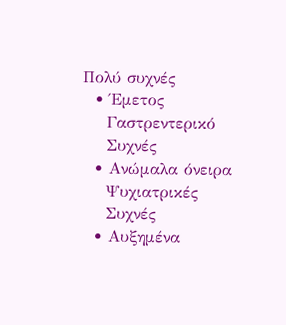Πολύ συχνές
  • Έμετος
    Γαστρεντερικό
    Συχνές
  • Ανώμαλα όνειρα
    Ψυχιατρικές
    Συχνές
  • Αυξημένα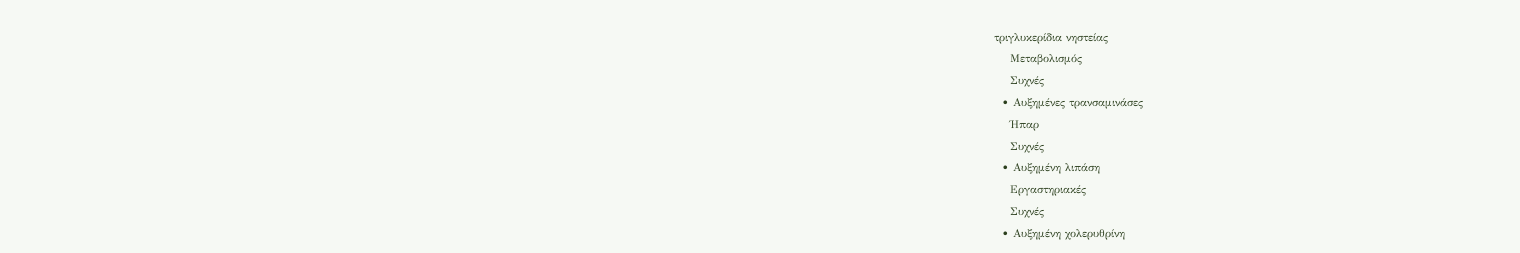τριγλυκερίδια νηστείας
    Μεταβολισμός
    Συχνές
  • Αυξημένες τρανσαμινάσες
    Ήπαρ
    Συχνές
  • Αυξημένη λιπάση
    Εργαστηριακές
    Συχνές
  • Αυξημένη χολερυθρίνη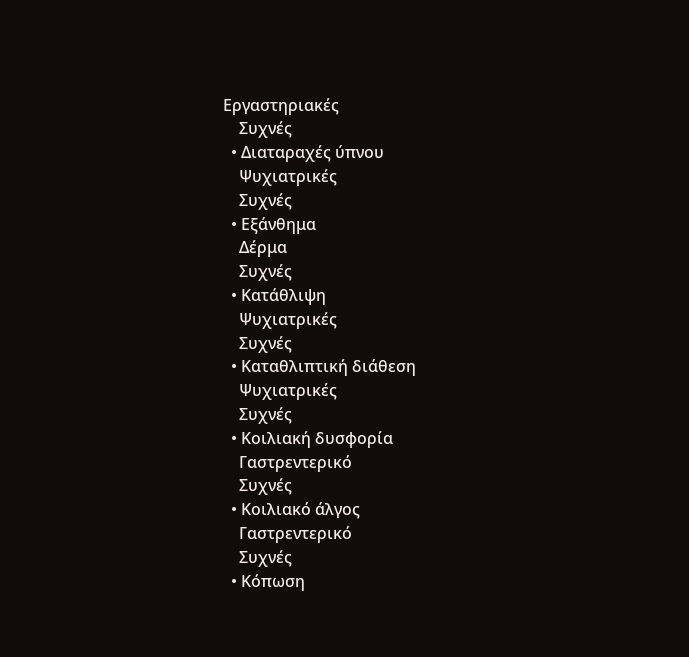Εργαστηριακές
    Συχνές
  • Διαταραχές ύπνου
    Ψυχιατρικές
    Συχνές
  • Εξάνθημα
    Δέρμα
    Συχνές
  • Κατάθλιψη
    Ψυχιατρικές
    Συχνές
  • Καταθλιπτική διάθεση
    Ψυχιατρικές
    Συχνές
  • Κοιλιακή δυσφορία
    Γαστρεντερικό
    Συχνές
  • Κοιλιακό άλγος
    Γαστρεντερικό
    Συχνές
  • Κόπωση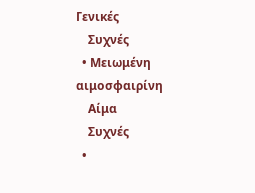Γενικές
    Συχνές
  • Μειωμένη αιμοσφαιρίνη
    Αίμα
    Συχνές
  •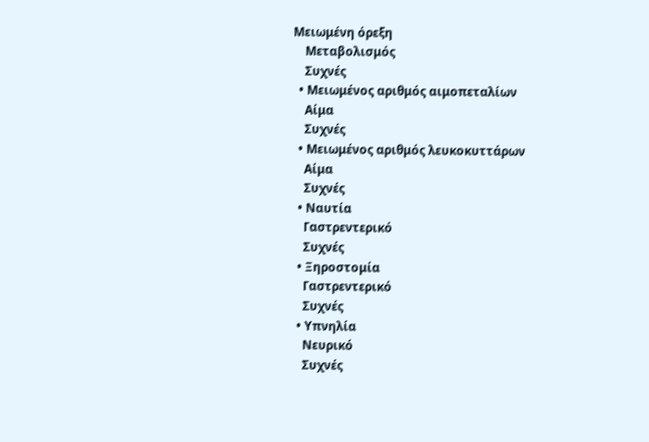Μειωμένη όρεξη
    Μεταβολισμός
    Συχνές
  • Μειωμένος αριθμός αιμοπεταλίων
    Αίμα
    Συχνές
  • Μειωμένος αριθμός λευκοκυττάρων
    Αίμα
    Συχνές
  • Ναυτία
    Γαστρεντερικό
    Συχνές
  • Ξηροστομία
    Γαστρεντερικό
    Συχνές
  • Υπνηλία
    Νευρικό
    Συχνές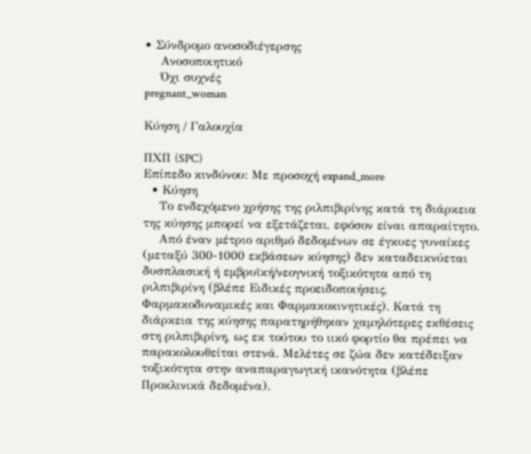• Σύνδρομο ανοσοδιέγερσης
    Ανοσοποιητικό
    Όχι συχνές
pregnant_woman

Κύηση / Γαλουχία

ΠΧΠ (SPC)
Επίπεδο κινδύνου: Με προσοχή expand_more
  • Κύηση
    Το ενδεχόμενο χρήσης της ριλπιβιρίνης κατά τη διάρκεια της κύησης μπορεί να εξετάζεται, εφόσον είναι απαραίτητο.
    Από έναν μέτριο αριθμό δεδομένων σε έγκυες γυναίκες (μεταξύ 300-1000 εκβάσεων κύησης) δεν καταδεικνύεται δυσπλασική ή εμβρυϊκή/νεογνική τοξικότητα από τη ριλπιβιρίνη (βλέπε Ειδικές προειδοποιήσεις, Φαρμακοδυναμικές και Φαρμακοκινητικές). Κατά τη διάρκεια της κύησης παρατηρήθηκαν χαμηλότερες εκθέσεις στη ριλπιβιρίνη, ως εκ τούτου το ιικό φορτίο θα πρέπει να παρακολουθείται στενά. Μελέτες σε ζώα δεν κατέδειξαν τοξικότητα στην αναπαραγωγική ικανότητα (βλέπε Προκλινικά δεδομένα).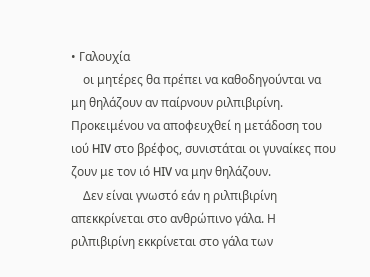• Γαλουχία
    οι μητέρες θα πρέπει να καθοδηγούνται να μη θηλάζουν αν παίρνουν ριλπιβιρίνη. Προκειμένου να αποφευχθεί η μετάδοση του ιού HIV στο βρέφος, συνιστάται οι γυναίκες που ζουν με τον ιό HIV να μην θηλάζουν.
    Δεν είναι γνωστό εάν η ριλπιβιρίνη απεκκρίνεται στο ανθρώπινο γάλα. Η ριλπιβιρίνη εκκρίνεται στο γάλα των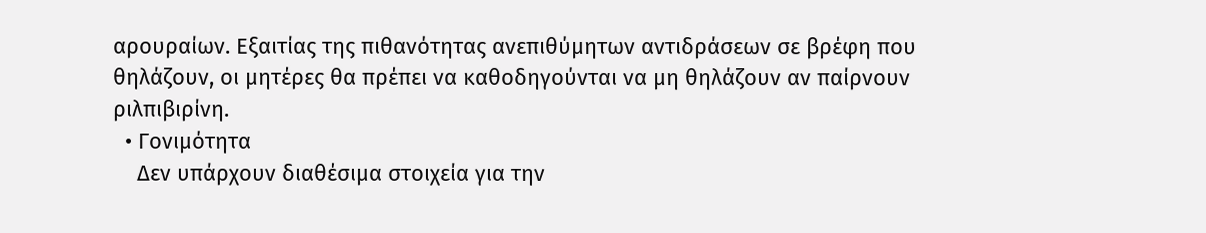αρουραίων. Εξαιτίας της πιθανότητας ανεπιθύμητων αντιδράσεων σε βρέφη που θηλάζουν, οι μητέρες θα πρέπει να καθοδηγούνται να μη θηλάζουν αν παίρνουν ριλπιβιρίνη.
  • Γονιμότητα
    Δεν υπάρχουν διαθέσιμα στοιχεία για την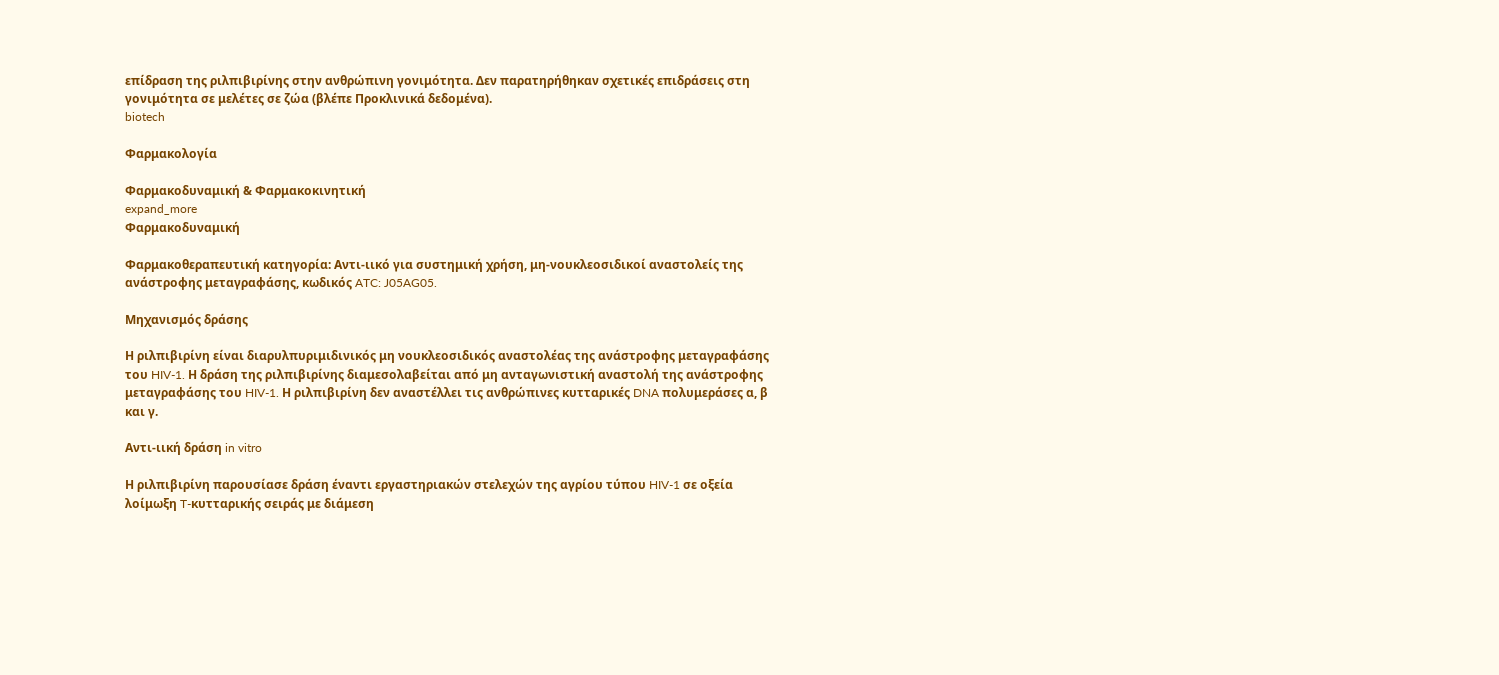επίδραση της ριλπιβιρίνης στην ανθρώπινη γονιμότητα. Δεν παρατηρήθηκαν σχετικές επιδράσεις στη γονιμότητα σε μελέτες σε ζώα (βλέπε Προκλινικά δεδομένα).
biotech

Φαρμακολογία

Φαρμακοδυναμική & Φαρμακοκινητική
expand_more
Φαρμακοδυναμική

Φαρμακοθεραπευτική κατηγορία: Αντι-ιικό για συστημική χρήση, μη-νουκλεοσιδικοί αναστολείς της ανάστροφης μεταγραφάσης, κωδικός ATC: J05AG05.

Μηχανισμός δράσης

Η ριλπιβιρίνη είναι διαρυλπυριμιδινικός μη νουκλεοσιδικός αναστολέας της ανάστροφης μεταγραφάσης του HIV-1. Η δράση της ριλπιβιρίνης διαμεσολαβείται από μη ανταγωνιστική αναστολή της ανάστροφης μεταγραφάσης του HIV-1. Η ριλπιβιρίνη δεν αναστέλλει τις ανθρώπινες κυτταρικές DNA πολυμεράσες α, β και γ.

Αντι-ιική δράση in vitro

Η ριλπιβιρίνη παρουσίασε δράση έναντι εργαστηριακών στελεχών της αγρίου τύπου HIV-1 σε οξεία λοίμωξη T-κυτταρικής σειράς με διάμεση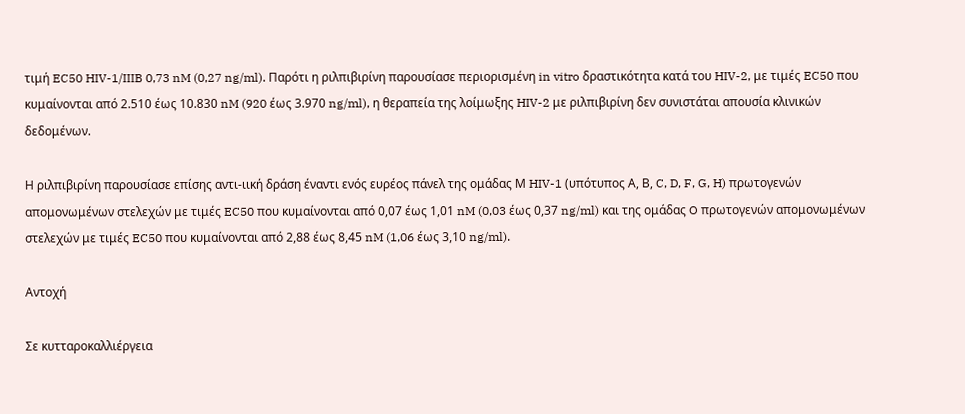τιμή EC50 HIV-1/IIIB 0,73 nM (0,27 ng/ml). Παρότι η ριλπιβιρίνη παρουσίασε περιορισμένη in vitro δραστικότητα κατά του HIV-2, με τιμές EC50 που κυμαίνονται από 2.510 έως 10.830 nM (920 έως 3.970 ng/ml), η θεραπεία της λοίμωξης HIV-2 με ριλπιβιρίνη δεν συνιστάται απουσία κλινικών δεδομένων.

Η ριλπιβιρίνη παρουσίασε επίσης αντι-ιική δράση έναντι ενός ευρέος πάνελ της ομάδας Μ HIV-1 (υπότυπος Α, Β, C, D, F, G, H) πρωτογενών απομονωμένων στελεχών με τιμές EC50 που κυμαίνονται από 0,07 έως 1,01 nM (0,03 έως 0,37 ng/ml) και της ομάδας O πρωτογενών απομονωμένων στελεχών με τιμές EC50 που κυμαίνονται από 2,88 έως 8,45 nM (1,06 έως 3,10 ng/ml).

Αντοχή

Σε κυτταροκαλλιέργεια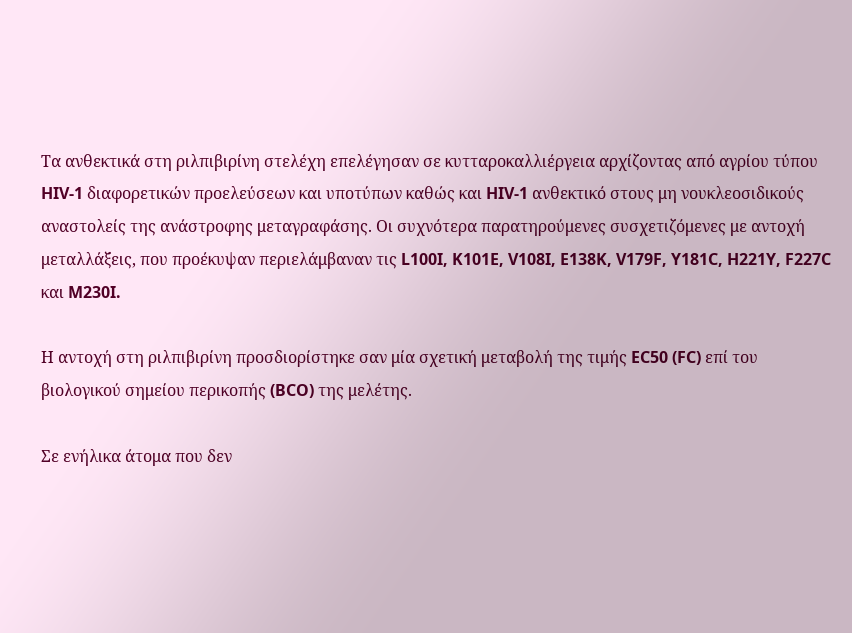Τα ανθεκτικά στη ριλπιβιρίνη στελέχη επελέγησαν σε κυτταροκαλλιέργεια αρχίζοντας από αγρίου τύπου HIV-1 διαφορετικών προελεύσεων και υποτύπων καθώς και HIV-1 ανθεκτικό στους μη νουκλεοσιδικούς αναστολείς της ανάστροφης μεταγραφάσης. Οι συχνότερα παρατηρούμενες συσχετιζόμενες με αντοχή μεταλλάξεις, που προέκυψαν περιελάμβαναν τις L100I, K101E, V108I, E138K, V179F, Y181C, H221Y, F227C και M230I.

Η αντοχή στη ριλπιβιρίνη προσδιορίστηκε σαν μία σχετική μεταβολή της τιμής EC50 (FC) επί του βιολογικού σημείου περικοπής (BCO) της μελέτης.

Σε ενήλικα άτομα που δεν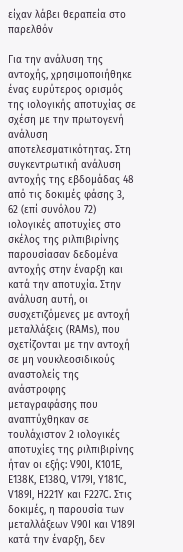είχαν λάβει θεραπεία στο παρελθόν

Για την ανάλυση της αντοχής, χρησιμοποιήθηκε ένας ευρύτερος ορισμός της ιολογικής αποτυχίας σε σχέση με την πρωτογενή ανάλυση αποτελεσματικότητας. Στη συγκεντρωτική ανάλυση αντοχής της εβδομάδας 48 από τις δοκιμές φάσης 3, 62 (επί συνόλου 72) ιολογικές αποτυχίες στο σκέλος της ριλπιβιρίνης παρουσίασαν δεδομένα αντοχής στην έναρξη και κατά την αποτυχία. Στην ανάλυση αυτή, οι συσχετιζόμενες με αντοχή μεταλλάξεις (RAMs), που σχετίζονται με την αντοχή σε μη νουκλεοσιδικούς αναστολείς της ανάστροφης μεταγραφάσης που αναπτύχθηκαν σε τουλάχιστον 2 ιολογικές αποτυχίες της ριλπιβιρίνης ήταν οι εξής: V90I, K101E, E138K, E138Q, V179I, Y181C, V189I, H221Y και F227C. Στις δοκιμές, η παρουσία των μεταλλάξεων V90I και V189I κατά την έναρξη, δεν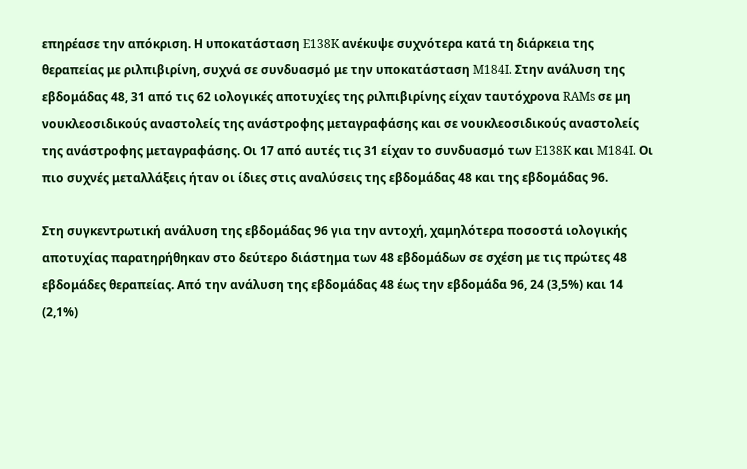επηρέασε την απόκριση. Η υποκατάσταση E138K ανέκυψε συχνότερα κατά τη διάρκεια της θεραπείας με ριλπιβιρίνη, συχνά σε συνδυασμό με την υποκατάσταση M184I. Στην ανάλυση της εβδομάδας 48, 31 από τις 62 ιολογικές αποτυχίες της ριλπιβιρίνης είχαν ταυτόχρονα RAMs σε μη νουκλεοσιδικούς αναστολείς της ανάστροφης μεταγραφάσης και σε νουκλεοσιδικούς αναστολείς της ανάστροφης μεταγραφάσης. Οι 17 από αυτές τις 31 είχαν το συνδυασμό των E138K και M184I. Οι πιο συχνές μεταλλάξεις ήταν οι ίδιες στις αναλύσεις της εβδομάδας 48 και της εβδομάδας 96.

Στη συγκεντρωτική ανάλυση της εβδομάδας 96 για την αντοχή, χαμηλότερα ποσοστά ιολογικής αποτυχίας παρατηρήθηκαν στο δεύτερο διάστημα των 48 εβδομάδων σε σχέση με τις πρώτες 48 εβδομάδες θεραπείας. Από την ανάλυση της εβδομάδας 48 έως την εβδομάδα 96, 24 (3,5%) και 14 (2,1%)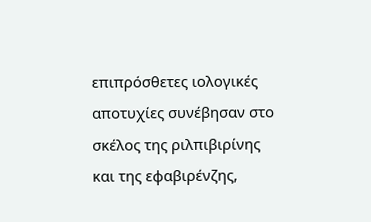επιπρόσθετες ιολογικές αποτυχίες συνέβησαν στο σκέλος της ριλπιβιρίνης και της εφαβιρένζης,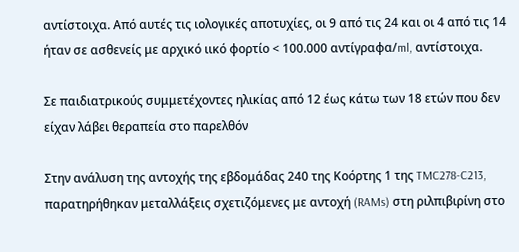αντίστοιχα. Από αυτές τις ιολογικές αποτυχίες, οι 9 από τις 24 και οι 4 από τις 14 ήταν σε ασθενείς με αρχικό ιικό φορτίο < 100.000 αντίγραφα/ml, αντίστοιχα.

Σε παιδιατρικούς συμμετέχοντες ηλικίας από 12 έως κάτω των 18 ετών που δεν είχαν λάβει θεραπεία στο παρελθόν

Στην ανάλυση της αντοχής της εβδομάδας 240 της Κοόρτης 1 της TMC278-C213, παρατηρήθηκαν μεταλλάξεις σχετιζόμενες με αντοχή (RAMs) στη ριλπιβιρίνη στο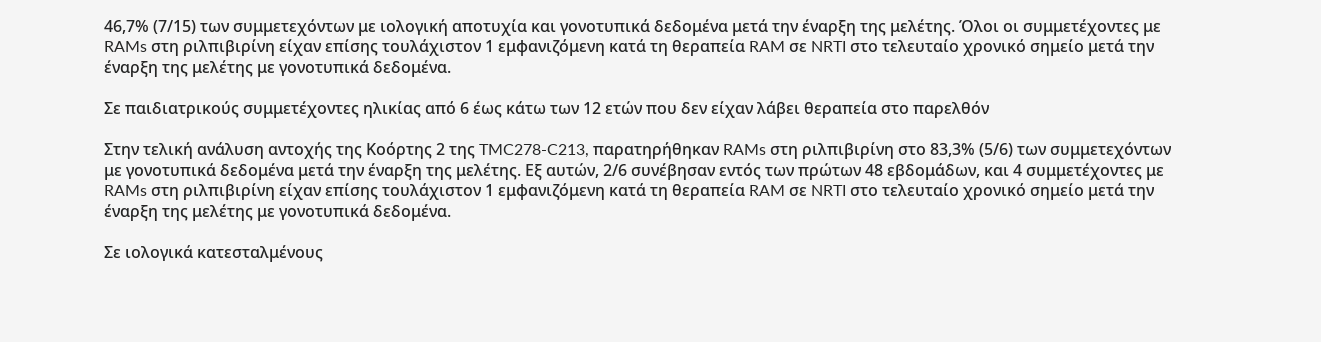46,7% (7/15) των συμμετεχόντων με ιολογική αποτυχία και γονοτυπικά δεδομένα μετά την έναρξη της μελέτης. Όλοι οι συμμετέχοντες με RAMs στη ριλπιβιρίνη είχαν επίσης τουλάχιστον 1 εμφανιζόμενη κατά τη θεραπεία RAM σε NRTI στο τελευταίο χρονικό σημείο μετά την έναρξη της μελέτης με γονοτυπικά δεδομένα.

Σε παιδιατρικούς συμμετέχοντες ηλικίας από 6 έως κάτω των 12 ετών που δεν είχαν λάβει θεραπεία στο παρελθόν

Στην τελική ανάλυση αντοχής της Κοόρτης 2 της TMC278-C213, παρατηρήθηκαν RAMs στη ριλπιβιρίνη στο 83,3% (5/6) των συμμετεχόντων με γονοτυπικά δεδομένα μετά την έναρξη της μελέτης. Εξ αυτών, 2/6 συνέβησαν εντός των πρώτων 48 εβδομάδων, και 4 συμμετέχοντες με RAMs στη ριλπιβιρίνη είχαν επίσης τουλάχιστον 1 εμφανιζόμενη κατά τη θεραπεία RAM σε NRTI στο τελευταίο χρονικό σημείο μετά την έναρξη της μελέτης με γονοτυπικά δεδομένα.

Σε ιολογικά κατεσταλμένους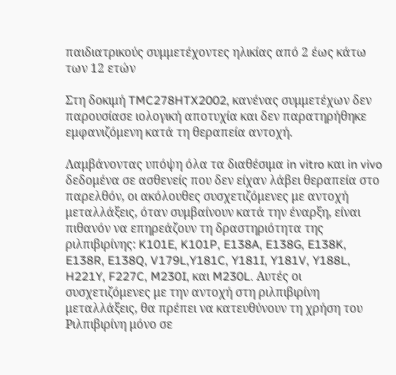παιδιατρικούς συμμετέχοντες ηλικίας από 2 έως κάτω των 12 ετών

Στη δοκιμή TMC278HTX2002, κανένας συμμετέχων δεν παρουσίασε ιολογική αποτυχία και δεν παρατηρήθηκε εμφανιζόμενη κατά τη θεραπεία αντοχή.

Λαμβάνοντας υπόψη όλα τα διαθέσιμα in vitro και in vivo δεδομένα σε ασθενείς που δεν είχαν λάβει θεραπεία στο παρελθόν, οι ακόλουθες συσχετιζόμενες με αντοχή μεταλλάξεις, όταν συμβαίνουν κατά την έναρξη, είναι πιθανόν να επηρεάζουν τη δραστηριότητα της ριλπιβιρίνης: K101E, K101P, E138A, E138G, E138K, E138R, E138Q, V179L,Y181C, Y181I, Y181V, Y188L, H221Y, F227C, M230I, και M230L. Αυτές οι συσχετιζόμενες με την αντοχή στη ριλπιβιρίνη μεταλλάξεις, θα πρέπει να κατευθύνουν τη χρήση του Ριλπιβιρίνη μόνο σε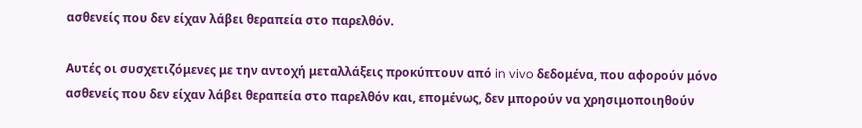ασθενείς που δεν είχαν λάβει θεραπεία στο παρελθόν.

Αυτές οι συσχετιζόμενες με την αντοχή μεταλλάξεις προκύπτουν από in vivo δεδομένα, που αφορούν μόνο ασθενείς που δεν είχαν λάβει θεραπεία στο παρελθόν και, επομένως, δεν μπορούν να χρησιμοποιηθούν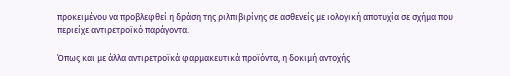προκειμένου να προβλεφθεί η δράση της ριλπιβιρίνης σε ασθενείς με ιολογική αποτυχία σε σχήμα που περιείχε αντιρετροϊκό παράγοντα.

Όπως και με άλλα αντιρετροϊκά φαρμακευτικά προϊόντα, η δοκιμή αντοχής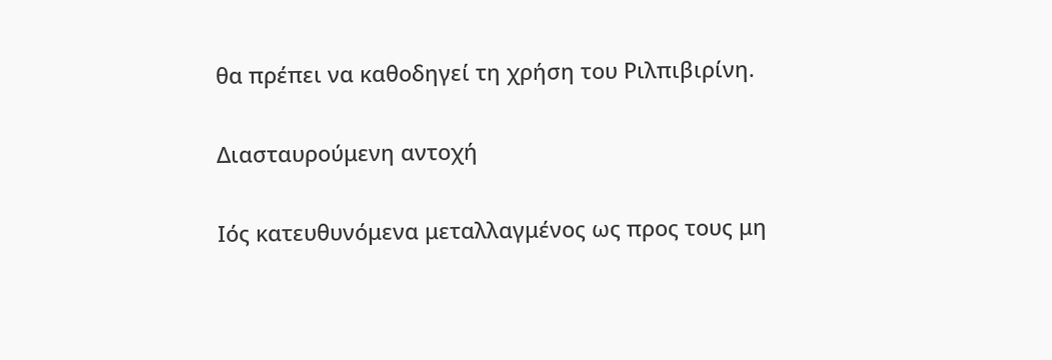θα πρέπει να καθοδηγεί τη χρήση του Ριλπιβιρίνη.

Διασταυρούμενη αντοχή

Ιός κατευθυνόμενα μεταλλαγμένος ως προς τους μη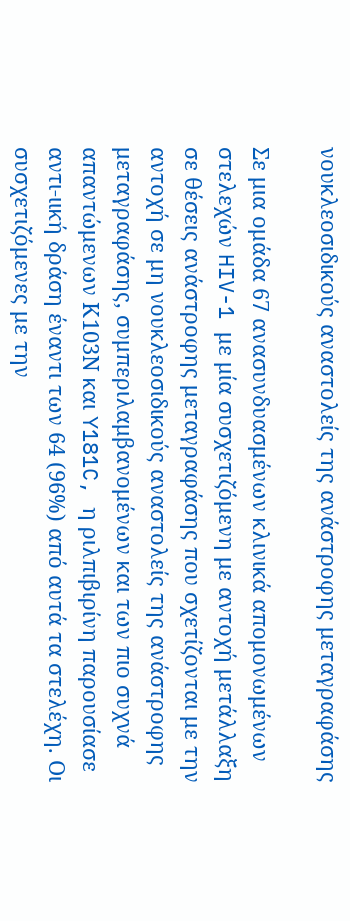νουκλεοσιδικούς αναστολείς της ανάστροφης μεταγραφάσης

Σε μια ομάδα 67 ανασυνδυασμένων κλινικά απομονωμένων στελεχών HIV-1 με μία συσχετιζόμενη με αντοχή μετάλλαξη σε θέσεις ανάστροφης μεταγραφάσης που σχετίζονται με την αντοχή σε μη νουκλεοσιδικούς αναστολείς της ανάστροφης μεταγραφάσης, συμπεριλαμβανομένων και των πιο συχνά απαντώμενων Κ103Ν και Y181C, η ριλπιβιρίνη παρουσίασε αντι-ιική δράση έναντι των 64 (96%) από αυτά τα στελέχη. Οι συσχετιζόμενες με την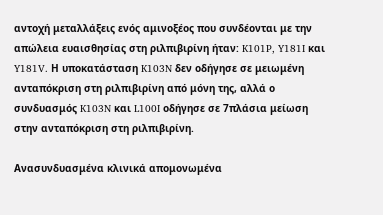αντοχή μεταλλάξεις ενός αμινοξέος που συνδέονται με την απώλεια ευαισθησίας στη ριλπιβιρίνη ήταν: K101P, Y181I και Y181V. Η υποκατάσταση K103N δεν οδήγησε σε μειωμένη ανταπόκριση στη ριλπιβιρίνη από μόνη της, αλλά ο συνδυασμός K103N και L100I οδήγησε σε 7πλάσια μείωση στην ανταπόκριση στη ριλπιβιρίνη.

Ανασυνδυασμένα κλινικά απομονωμένα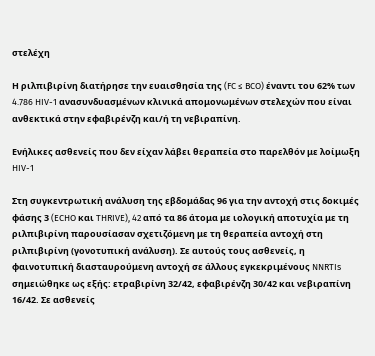στελέχη

Η ριλπιβιρίνη διατήρησε την ευαισθησία της (FC ≤ BCO) έναντι του 62% των 4.786 HIV-1 ανασυνδυασμένων κλινικά απομονωμένων στελεχών που είναι ανθεκτικά στην εφαβιρένζη και/ή τη νεβιραπίνη.

Ενήλικες ασθενείς που δεν είχαν λάβει θεραπεία στο παρελθόν με λοίμωξη HIV-1

Στη συγκεντρωτική ανάλυση της εβδομάδας 96 για την αντοχή στις δοκιμές φάσης 3 (ECHO και THRIVE), 42 από τα 86 άτομα με ιολογική αποτυχία με τη ριλπιβιρίνη παρουσίασαν σχετιζόμενη με τη θεραπεία αντοχή στη ριλπιβιρίνη (γονοτυπική ανάλυση). Σε αυτούς τους ασθενείς, η φαινοτυπική διασταυρούμενη αντοχή σε άλλους εγκεκριμένους NNRTIs σημειώθηκε ως εξής: ετραβιρίνη 32/42, εφαβιρένζη 30/42 και νεβιραπίνη 16/42. Σε ασθενείς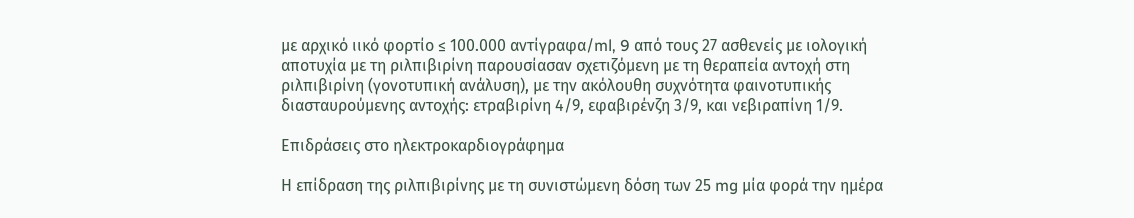με αρχικό ιικό φορτίο ≤ 100.000 αντίγραφα/ml, 9 από τους 27 ασθενείς με ιολογική αποτυχία με τη ριλπιβιρίνη παρουσίασαν σχετιζόμενη με τη θεραπεία αντοχή στη ριλπιβιρίνη (γονοτυπική ανάλυση), με την ακόλουθη συχνότητα φαινοτυπικής διασταυρούμενης αντοχής: ετραβιρίνη 4/9, εφαβιρένζη 3/9, και νεβιραπίνη 1/9.

Επιδράσεις στο ηλεκτροκαρδιογράφημα

Η επίδραση της ριλπιβιρίνης με τη συνιστώμενη δόση των 25 mg μία φορά την ημέρα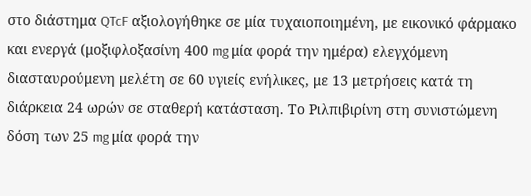στο διάστημα QTcF αξιολογήθηκε σε μία τυχαιοποιημένη, με εικονικό φάρμακο και ενεργά (μοξιφλοξασίνη 400 mg μία φορά την ημέρα) ελεγχόμενη διασταυρούμενη μελέτη σε 60 υγιείς ενήλικες, με 13 μετρήσεις κατά τη διάρκεια 24 ωρών σε σταθερή κατάσταση. Το Ριλπιβιρίνη στη συνιστώμενη δόση των 25 mg μία φορά την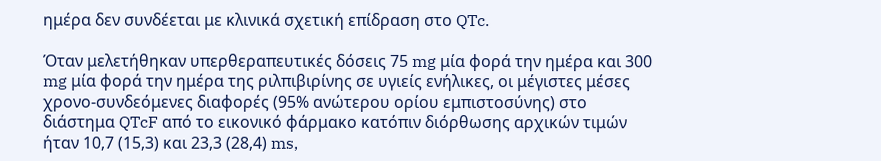ημέρα δεν συνδέεται με κλινικά σχετική επίδραση στο QTc.

Όταν μελετήθηκαν υπερθεραπευτικές δόσεις 75 mg μία φορά την ημέρα και 300 mg μία φορά την ημέρα της ριλπιβιρίνης σε υγιείς ενήλικες, οι μέγιστες μέσες χρονο-συνδεόμενες διαφορές (95% ανώτερου ορίου εμπιστοσύνης) στο διάστημα QTcF από το εικονικό φάρμακο κατόπιν διόρθωσης αρχικών τιμών ήταν 10,7 (15,3) και 23,3 (28,4) ms,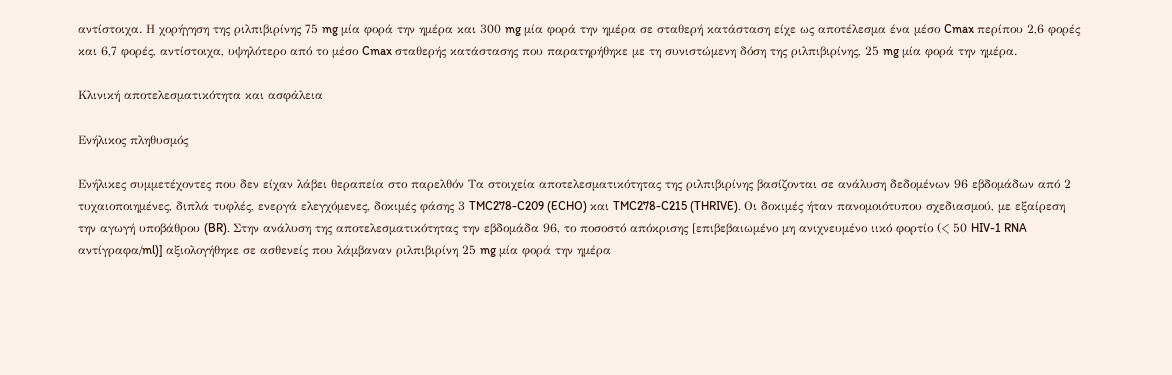αντίστοιχα. Η χορήγηση της ριλπιβιρίνης 75 mg μία φορά την ημέρα και 300 mg μία φορά την ημέρα σε σταθερή κατάσταση είχε ως αποτέλεσμα ένα μέσο Cmax περίπου 2,6 φορές και 6,7 φορές, αντίστοιχα, υψηλότερο από το μέσο Cmax σταθερής κατάστασης που παρατηρήθηκε με τη συνιστώμενη δόση της ριλπιβιρίνης, 25 mg μία φορά την ημέρα.

Κλινική αποτελεσματικότητα και ασφάλεια

Ενήλικος πληθυσμός

Ενήλικες συμμετέχοντες που δεν είχαν λάβει θεραπεία στο παρελθόν Τα στοιχεία αποτελεσματικότητας της ριλπιβιρίνης βασίζονται σε ανάλυση δεδομένων 96 εβδομάδων από 2 τυχαιοποιημένες, διπλά τυφλές, ενεργά ελεγχόμενες, δοκιμές φάσης 3 TMC278-C209 (ECHO) και TMC278-C215 (THRIVE). Οι δοκιμές ήταν πανομοιότυπου σχεδιασμού, με εξαίρεση την αγωγή υποβάθρου (BR). Στην ανάλυση της αποτελεσματικότητας την εβδομάδα 96, το ποσοστό απόκρισης [επιβεβαιωμένο μη ανιχνευμένο ιικό φορτίο (< 50 HIV-1 RNA αντίγραφα/ml)] αξιολογήθηκε σε ασθενείς που λάμβαναν ριλπιβιρίνη 25 mg μία φορά την ημέρα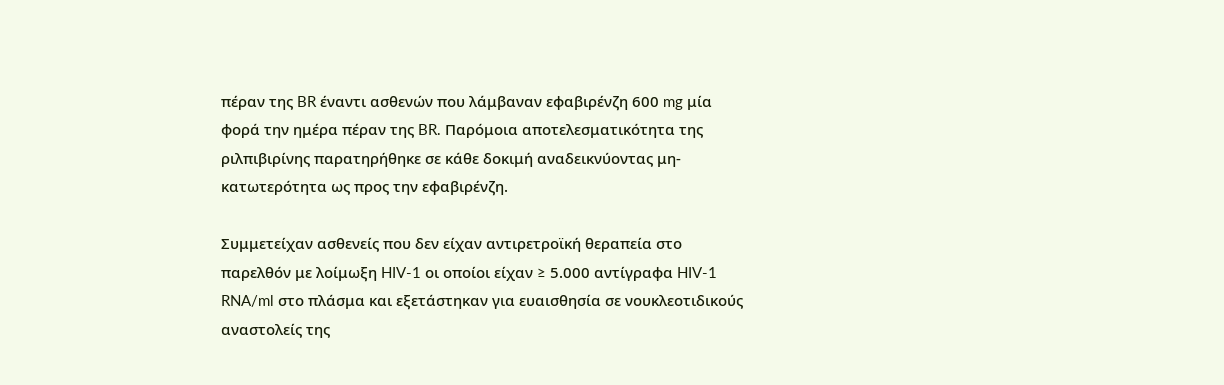πέραν της BR έναντι ασθενών που λάμβαναν εφαβιρένζη 600 mg μία φορά την ημέρα πέραν της BR. Παρόμοια αποτελεσματικότητα της ριλπιβιρίνης παρατηρήθηκε σε κάθε δοκιμή αναδεικνύοντας μη-κατωτερότητα ως προς την εφαβιρένζη.

Συμμετείχαν ασθενείς που δεν είχαν αντιρετροϊκή θεραπεία στο παρελθόν με λοίμωξη HIV-1 οι οποίοι είχαν ≥ 5.000 αντίγραφα HIV-1 RNA/ml στο πλάσμα και εξετάστηκαν για ευαισθησία σε νουκλεοτιδικούς αναστολείς της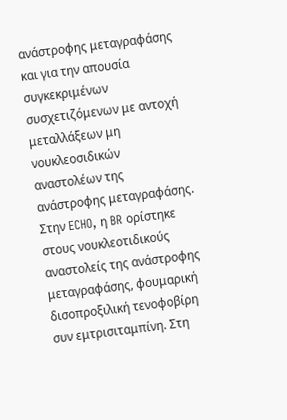ανάστροφης μεταγραφάσης και για την απουσία συγκεκριμένων συσχετιζόμενων με αντοχή μεταλλάξεων μη νουκλεοσιδικών αναστολέων της ανάστροφης μεταγραφάσης. Στην ECHO, η BR ορίστηκε στους νουκλεοτιδικούς αναστολείς της ανάστροφης μεταγραφάσης, φουμαρική δισοπροξιλική τενοφοβίρη συν εμτρισιταμπίνη. Στη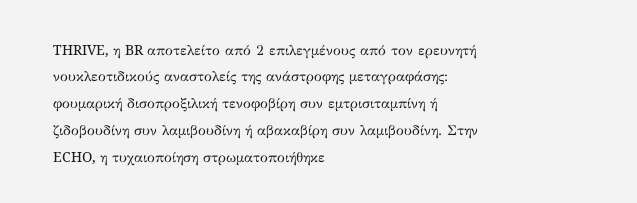THRIVE, η BR αποτελείτο από 2 επιλεγμένους από τον ερευνητή νουκλεοτιδικούς αναστολείς της ανάστροφης μεταγραφάσης: φουμαρική δισοπροξιλική τενοφοβίρη συν εμτρισιταμπίνη ή ζιδοβουδίνη συν λαμιβουδίνη ή αβακαβίρη συν λαμιβουδίνη. Στην ECHO, η τυχαιοποίηση στρωματοποιήθηκε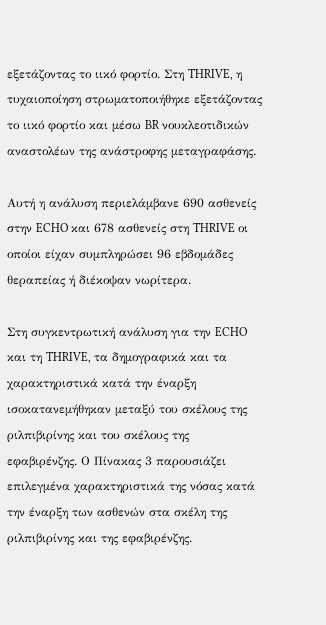εξετάζοντας το ιικό φορτίο. Στη THRIVE, η τυχαιοποίηση στρωματοποιήθηκε εξετάζοντας το ιικό φορτίο και μέσω BR νουκλεοτιδικών αναστολέων της ανάστροφης μεταγραφάσης.

Αυτή η ανάλυση περιελάμβανε 690 ασθενείς στην ECHO και 678 ασθενείς στη THRIVE οι οποίοι είχαν συμπληρώσει 96 εβδομάδες θεραπείας ή διέκοψαν νωρίτερα.

Στη συγκεντρωτική ανάλυση για την ECHO και τη THRIVE, τα δημογραφικά και τα χαρακτηριστικά κατά την έναρξη ισοκατανεμήθηκαν μεταξύ του σκέλους της ριλπιβιρίνης και του σκέλους της εφαβιρένζης. Ο Πίνακας 3 παρουσιάζει επιλεγμένα χαρακτηριστικά της νόσας κατά την έναρξη των ασθενών στα σκέλη της ριλπιβιρίνης και της εφαβιρένζης.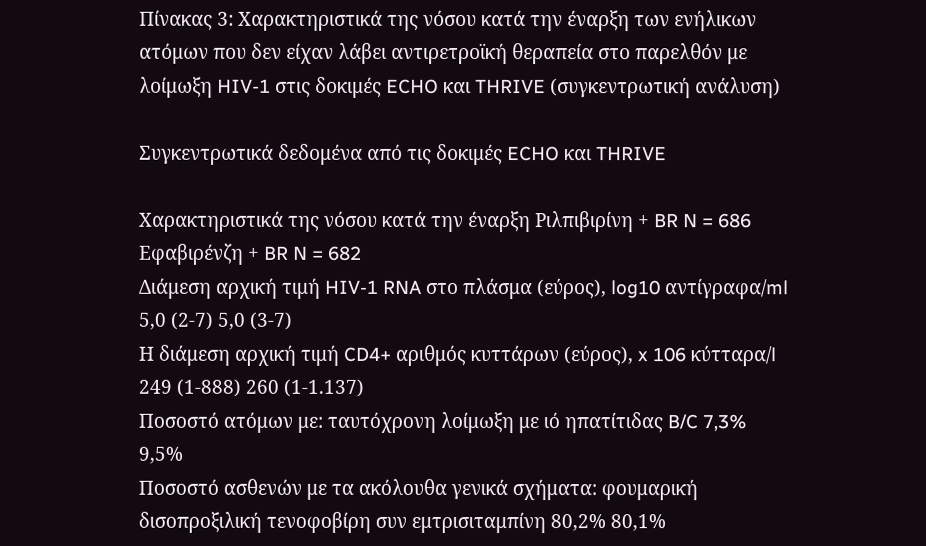Πίνακας 3: Χαρακτηριστικά της νόσου κατά την έναρξη των ενήλικων ατόμων που δεν είχαν λάβει αντιρετροϊκή θεραπεία στο παρελθόν με λοίμωξη HIV-1 στις δοκιμές ECHO και THRIVE (συγκεντρωτική ανάλυση)

Συγκεντρωτικά δεδομένα από τις δοκιμές ECHO και THRIVE

Χαρακτηριστικά της νόσου κατά την έναρξη Ριλπιβιρίνη + BR N = 686 Εφαβιρένζη + BR N = 682
Διάμεση αρχική τιμή HIV-1 RNA στο πλάσμα (εύρος), log10 αντίγραφα/ml 5,0 (2-7) 5,0 (3-7)
Η διάμεση αρχική τιμή CD4+ αριθμός κυττάρων (εύρος), x 106 κύτταρα/l 249 (1-888) 260 (1-1.137)
Ποσοστό ατόμων με: ταυτόχρονη λοίμωξη με ιό ηπατίτιδας B/C 7,3% 9,5%
Ποσοστό ασθενών με τα ακόλουθα γενικά σχήματα: φουμαρική δισοπροξιλική τενοφοβίρη συν εμτρισιταμπίνη 80,2% 80,1%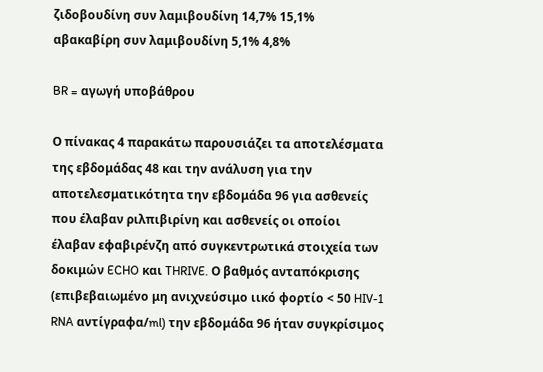ζιδοβουδίνη συν λαμιβουδίνη 14,7% 15,1%
αβακαβίρη συν λαμιβουδίνη 5,1% 4,8%

BR = αγωγή υποβάθρου

Ο πίνακας 4 παρακάτω παρουσιάζει τα αποτελέσματα της εβδομάδας 48 και την ανάλυση για την αποτελεσματικότητα την εβδομάδα 96 για ασθενείς που έλαβαν ριλπιβιρίνη και ασθενείς οι οποίοι έλαβαν εφαβιρένζη από συγκεντρωτικά στοιχεία των δοκιμών ECHO και THRIVE. Ο βαθμός ανταπόκρισης (επιβεβαιωμένο μη ανιχνεύσιμο ιικό φορτίο < 50 HIV-1 RNA αντίγραφα/ml) την εβδομάδα 96 ήταν συγκρίσιμος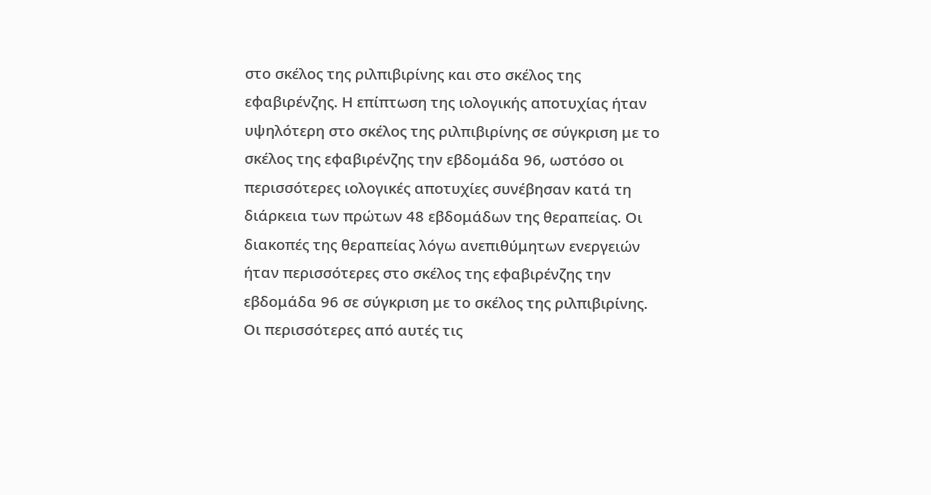στο σκέλος της ριλπιβιρίνης και στο σκέλος της εφαβιρένζης. Η επίπτωση της ιολογικής αποτυχίας ήταν υψηλότερη στο σκέλος της ριλπιβιρίνης σε σύγκριση με το σκέλος της εφαβιρένζης την εβδομάδα 96, ωστόσο οι περισσότερες ιολογικές αποτυχίες συνέβησαν κατά τη διάρκεια των πρώτων 48 εβδομάδων της θεραπείας. Οι διακοπές της θεραπείας λόγω ανεπιθύμητων ενεργειών ήταν περισσότερες στο σκέλος της εφαβιρένζης την εβδομάδα 96 σε σύγκριση με το σκέλος της ριλπιβιρίνης. Οι περισσότερες από αυτές τις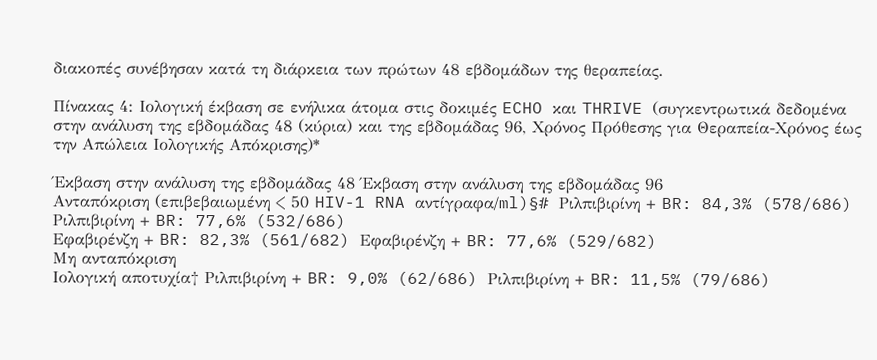διακοπές συνέβησαν κατά τη διάρκεια των πρώτων 48 εβδομάδων της θεραπείας.

Πίνακας 4: Ιολογική έκβαση σε ενήλικα άτομα στις δοκιμές ECHO και THRIVE (συγκεντρωτικά δεδομένα στην ανάλυση της εβδομάδας 48 (κύρια) και της εβδομάδας 96, Χρόνος Πρόθεσης για Θεραπεία-Χρόνος έως την Απώλεια Ιολογικής Απόκρισης)*

Έκβαση στην ανάλυση της εβδομάδας 48 Έκβαση στην ανάλυση της εβδομάδας 96
Ανταπόκριση (επιβεβαιωμένη < 50 HIV-1 RNA αντίγραφα/ml)§# Ριλπιβιρίνη + BR: 84,3% (578/686) Ριλπιβιρίνη + BR: 77,6% (532/686)
Εφαβιρένζη + BR: 82,3% (561/682) Εφαβιρένζη + BR: 77,6% (529/682)
Μη ανταπόκριση
Ιολογική αποτυχία† Ριλπιβιρίνη + BR: 9,0% (62/686) Ριλπιβιρίνη + BR: 11,5% (79/686)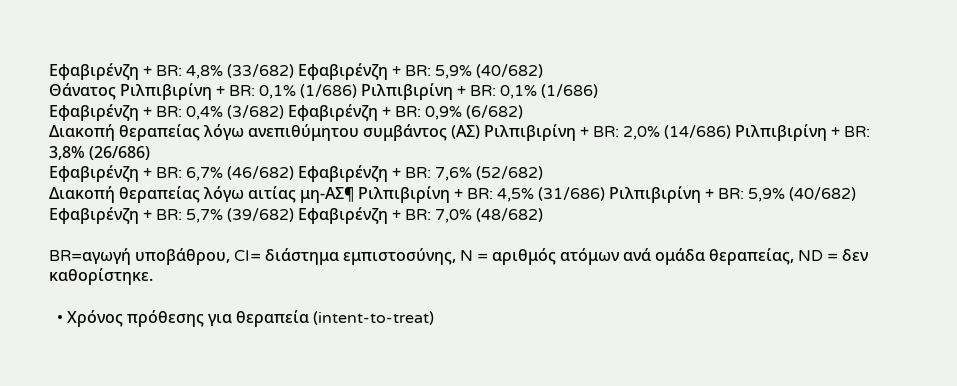Εφαβιρένζη + BR: 4,8% (33/682) Εφαβιρένζη + BR: 5,9% (40/682)
Θάνατος Ριλπιβιρίνη + BR: 0,1% (1/686) Ριλπιβιρίνη + BR: 0,1% (1/686)
Εφαβιρένζη + BR: 0,4% (3/682) Εφαβιρένζη + BR: 0,9% (6/682)
Διακοπή θεραπείας λόγω ανεπιθύμητου συμβάντος (AΣ) Ριλπιβιρίνη + BR: 2,0% (14/686) Ριλπιβιρίνη + BR: 3,8% (26/686)
Εφαβιρένζη + BR: 6,7% (46/682) Εφαβιρένζη + BR: 7,6% (52/682)
Διακοπή θεραπείας λόγω αιτίας μη-AΣ¶ Ριλπιβιρίνη + BR: 4,5% (31/686) Ριλπιβιρίνη + BR: 5,9% (40/682)
Εφαβιρένζη + BR: 5,7% (39/682) Εφαβιρένζη + BR: 7,0% (48/682)

BR=αγωγή υποβάθρου, CI= διάστημα εμπιστοσύνης, N = αριθμός ατόμων ανά ομάδα θεραπείας, ND = δεν καθορίστηκε.

  • Χρόνος πρόθεσης για θεραπεία (intent-to-treat)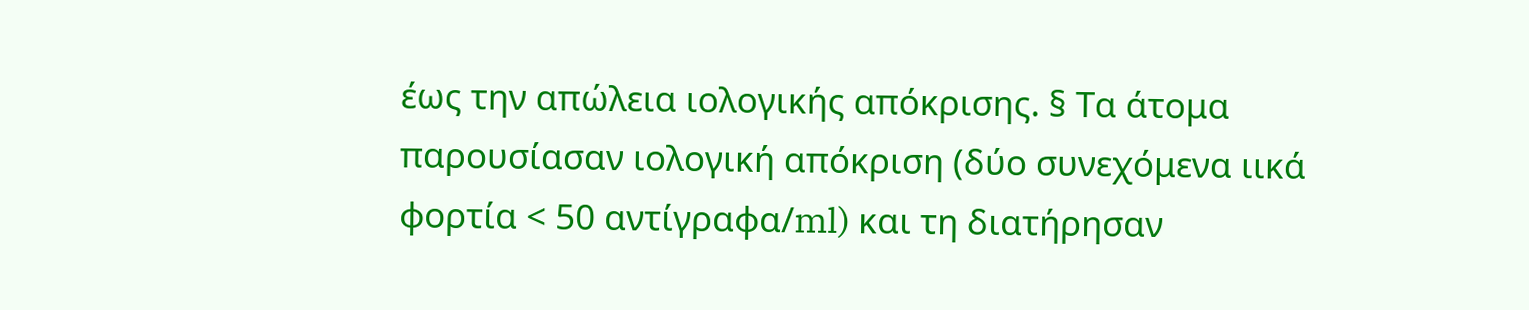έως την απώλεια ιολογικής απόκρισης. § Τα άτομα παρουσίασαν ιολογική απόκριση (δύο συνεχόμενα ιικά φορτία < 50 αντίγραφα/ml) και τη διατήρησαν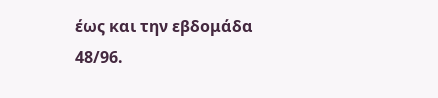έως και την εβδομάδα 48/96.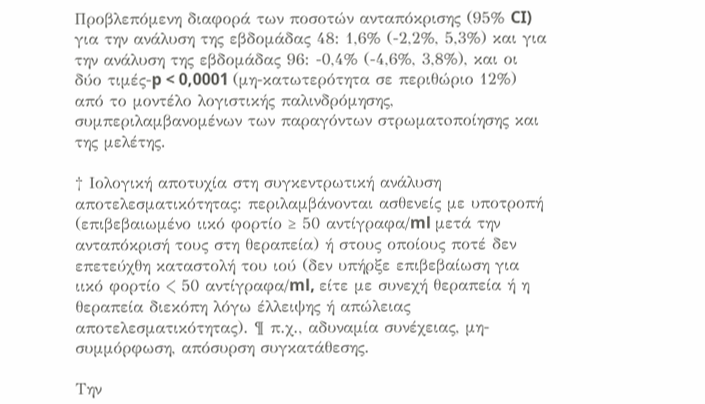Προβλεπόμενη διαφορά των ποσοτών ανταπόκρισης (95% CI) για την ανάλυση της εβδομάδας 48: 1,6% (-2,2%, 5,3%) και για την ανάλυση της εβδομάδας 96: -0,4% (-4,6%, 3,8%), και οι δύο τιμές-p < 0,0001 (μη-κατωτερότητα σε περιθώριο 12%) από το μοντέλο λογιστικής παλινδρόμησης, συμπεριλαμβανομένων των παραγόντων στρωματoποίησης και της μελέτης.

† Ιολογική αποτυχία στη συγκεντρωτική ανάλυση αποτελεσματικότητας: περιλαμβάνονται ασθενείς με υποτροπή (επιβεβαιωμένο ιικό φορτίο ≥ 50 αντίγραφα/ml μετά την ανταπόκρισή τους στη θεραπεία) ή στους οποίους ποτέ δεν επετεύχθη καταστολή του ιού (δεν υπήρξε επιβεβαίωση για ιικό φορτίο < 50 αντίγραφα/ml, είτε με συνεχή θεραπεία ή η θεραπεία διεκόπη λόγω έλλειψης ή απώλειας αποτελεσματικότητας). ¶ π.χ., αδυναμία συνέχειας, μη-συμμόρφωση, απόσυρση συγκατάθεσης.

Την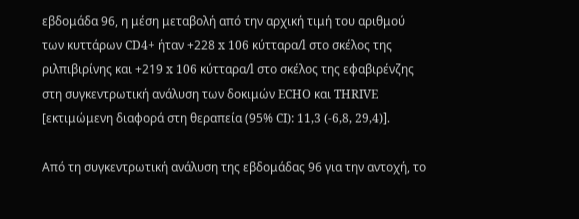εβδομάδα 96, η μέση μεταβολή από την αρχική τιμή του αριθμού των κυττάρων CD4+ ήταν +228 x 106 κύτταρα/l στο σκέλος της ριλπιβιρίνης και +219 x 106 κύτταρα/l στο σκέλος της εφαβιρένζης στη συγκεντρωτική ανάλυση των δοκιμών ECHO και THRIVE [εκτιμώμενη διαφορά στη θεραπεία (95% CI): 11,3 (-6,8, 29,4)].

Από τη συγκεντρωτική ανάλυση της εβδομάδας 96 για την αντοχή, το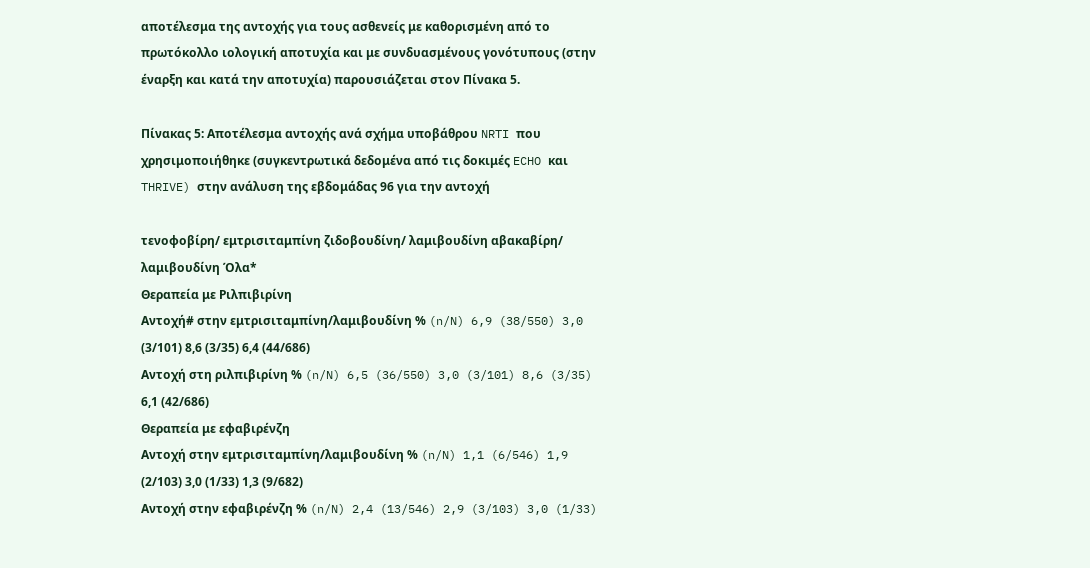αποτέλεσμα της αντοχής για τους ασθενείς με καθορισμένη από το πρωτόκολλο ιολογική αποτυχία και με συνδυασμένους γονότυπους (στην έναρξη και κατά την αποτυχία) παρουσιάζεται στον Πίνακα 5.

Πίνακας 5: Αποτέλεσμα αντοχής ανά σχήμα υποβάθρου NRTI που χρησιμοποιήθηκε (συγκεντρωτικά δεδομένα από τις δοκιμές ECHO και THRIVE) στην ανάλυση της εβδομάδας 96 για την αντοχή

τενοφοβίρη/ εμτρισιταμπίνη ζιδοβουδίνη/ λαμιβουδίνη αβακαβίρη/ λαμιβουδίνη Όλα*
Θεραπεία με Ριλπιβιρίνη
Αντοχή# στην εμτρισιταμπίνη/λαμιβουδίνη % (n/N) 6,9 (38/550) 3,0 (3/101) 8,6 (3/35) 6,4 (44/686)
Αντοχή στη ριλπιβιρίνη % (n/N) 6,5 (36/550) 3,0 (3/101) 8,6 (3/35) 6,1 (42/686)
Θεραπεία με εφαβιρένζη
Αντοχή στην εμτρισιταμπίνη/λαμιβουδίνη % (n/N) 1,1 (6/546) 1,9 (2/103) 3,0 (1/33) 1,3 (9/682)
Αντοχή στην εφαβιρένζη % (n/N) 2,4 (13/546) 2,9 (3/103) 3,0 (1/33)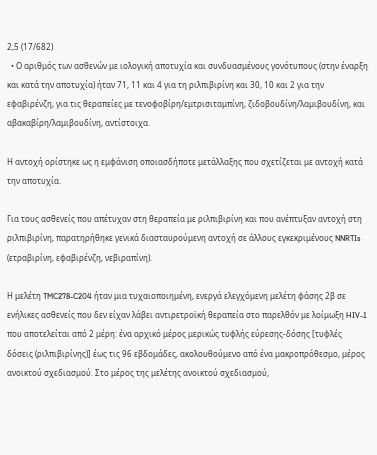2,5 (17/682)
  • Ο αριθμός των ασθενών με ιολογική αποτυχία και συνδυασμένους γονότυπους (στην έναρξη και κατά την αποτυχία) ήταν 71, 11 και 4 για τη ριλπιβιρίνη και 30, 10 και 2 για την εφαβιρένζη, για τις θεραπείες με τενοφοβίρη/εμτρισιταμπίνη, ζιδοβουδίνη/λαμιβουδίνη, και αβακαβίρη/λαμιβουδίνη, αντίστοιχα.

Η αντοχή ορίστηκε ως η εμφάνιση οποιασδήποτε μετάλλαξης που σχετίζεται με αντοχή κατά την αποτυχία.

Για τους ασθενείς που απέτυχαν στη θεραπεία με ριλπιβιρίνη και που ανέπτυξαν αντοχή στη ριλπιβιρίνη, παρατηρήθηκε γενικά διασταυρούμενη αντοχή σε άλλους εγκεκριμένους NNRTIs (ετραβιρίνη, εφαβιρένζη, νεβιραπίνη).

Η μελέτη TMC278-C204 ήταν μια τυχαιοποιημένη, ενεργά ελεγχόμενη μελέτη φάσης 2β σε ενήλικες ασθενείς που δεν είχαν λάβει αντιρετροϊκή θεραπεία στο παρελθόν με λοίμωξη HIV-1 που αποτελείται από 2 μέρη: ένα αρχικό μέρος μερικώς τυφλής εύρεσης-δόσης [τυφλές δόσεις (ριλπιβιρίνης)] έως τις 96 εβδομάδες, ακολουθούμενο από ένα μακροπρόθεσμο, μέρος ανοικτού σχεδιασμού. Στο μέρος της μελέτης ανοικτού σχεδιασμού,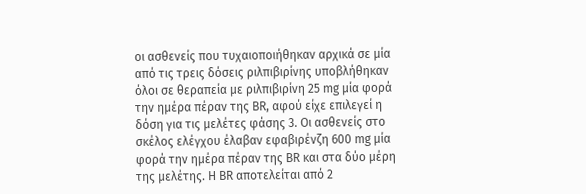οι ασθενείς που τυχαιοποιήθηκαν αρχικά σε μία από τις τρεις δόσεις ριλπιβιρίνης υποβλήθηκαν όλοι σε θεραπεία με ριλπιβιρίνη 25 mg μία φορά την ημέρα πέραν της BR, αφού είχε επιλεγεί η δόση για τις μελέτες φάσης 3. Οι ασθενείς στο σκέλος ελέγχου έλαβαν εφαβιρένζη 600 mg μία φορά την ημέρα πέραν της BR και στα δύο μέρη της μελέτης. Η BR αποτελείται από 2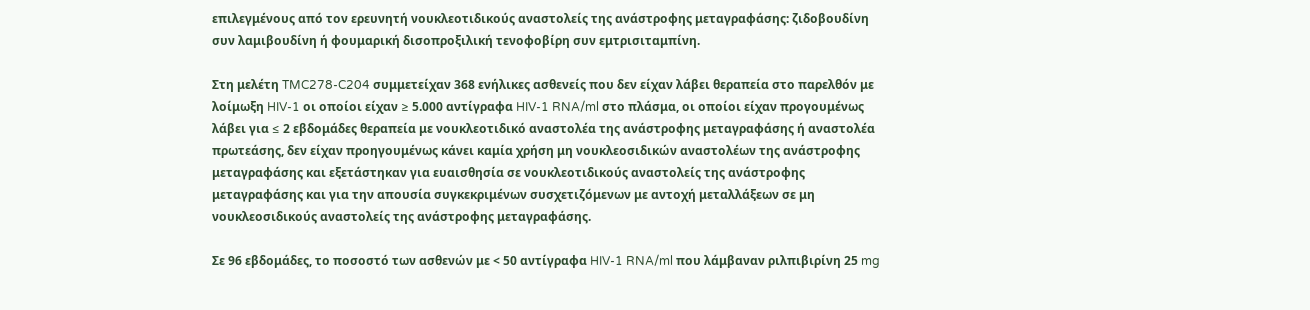επιλεγμένους από τον ερευνητή νουκλεοτιδικούς αναστολείς της ανάστροφης μεταγραφάσης: ζιδοβουδίνη συν λαμιβουδίνη ή φουμαρική δισοπροξιλική τενοφοβίρη συν εμτρισιταμπίνη.

Στη μελέτη TMC278-C204 συμμετείχαν 368 ενήλικες ασθενείς που δεν είχαν λάβει θεραπεία στο παρελθόν με λοίμωξη HIV-1 οι οποίοι είχαν ≥ 5.000 αντίγραφα HIV-1 RNA/ml στο πλάσμα, οι οποίοι είχαν προγουμένως λάβει για ≤ 2 εβδομάδες θεραπεία με νουκλεοτιδικό αναστολέα της ανάστροφης μεταγραφάσης ή αναστολέα πρωτεάσης, δεν είχαν προηγουμένως κάνει καμία χρήση μη νουκλεοσιδικών αναστολέων της ανάστροφης μεταγραφάσης και εξετάστηκαν για ευαισθησία σε νουκλεοτιδικούς αναστολείς της ανάστροφης μεταγραφάσης και για την απουσία συγκεκριμένων συσχετιζόμενων με αντοχή μεταλλάξεων σε μη νουκλεοσιδικούς αναστολείς της ανάστροφης μεταγραφάσης.

Σε 96 εβδομάδες, το ποσοστό των ασθενών με < 50 αντίγραφα HIV-1 RNA/ml που λάμβαναν ριλπιβιρίνη 25 mg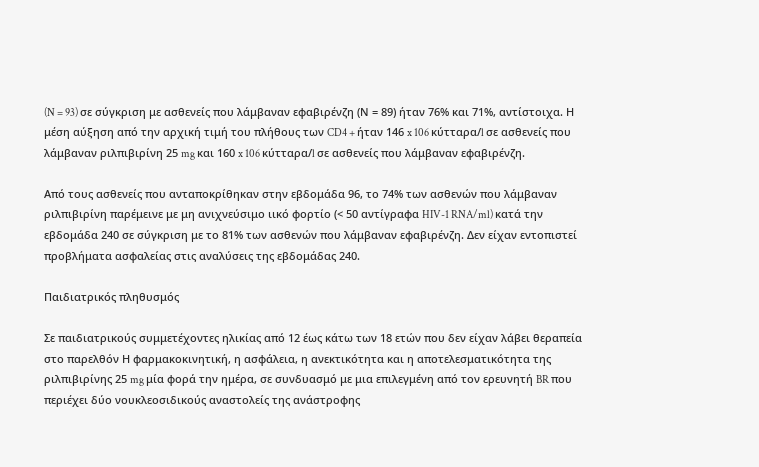(N = 93) σε σύγκριση με ασθενείς που λάμβαναν εφαβιρένζη (Ν = 89) ήταν 76% και 71%, αντίστοιχα. Η μέση αύξηση από την αρχική τιμή του πλήθους των CD4 + ήταν 146 x 106 κύτταρα/l σε ασθενείς που λάμβαναν ριλπιβιρίνη 25 mg και 160 x 106 κύτταρα/l σε ασθενείς που λάμβαναν εφαβιρένζη.

Από τους ασθενείς που ανταποκρίθηκαν στην εβδομάδα 96, το 74% των ασθενών που λάμβαναν ριλπιβιρίνη παρέμεινε με μη ανιχνεύσιμο ιικό φορτίο (< 50 αντίγραφα HIV-1 RNA/ml) κατά την εβδομάδα 240 σε σύγκριση με το 81% των ασθενών που λάμβαναν εφαβιρένζη. Δεν είχαν εντοπιστεί προβλήματα ασφαλείας στις αναλύσεις της εβδομάδας 240.

Παιδιατρικός πληθυσμός

Σε παιδιατρικούς συμμετέχοντες ηλικίας από 12 έως κάτω των 18 ετών που δεν είχαν λάβει θεραπεία στο παρελθόν Η φαρμακοκινητική, η ασφάλεια, η ανεκτικότητα και η αποτελεσματικότητα της ριλπιβιρίνης 25 mg μία φορά την ημέρα, σε συνδυασμό με μια επιλεγμένη από τον ερευνητή BR που περιέχει δύο νουκλεοσιδικούς αναστολείς της ανάστροφης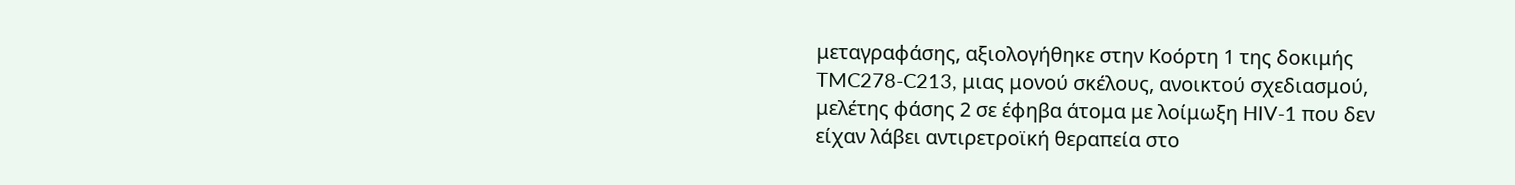μεταγραφάσης, αξιολογήθηκε στην Κοόρτη 1 της δοκιμής TMC278-C213, μιας μονού σκέλους, ανοικτού σχεδιασμού, μελέτης φάσης 2 σε έφηβα άτομα με λοίμωξη HIV-1 που δεν είχαν λάβει αντιρετροϊκή θεραπεία στο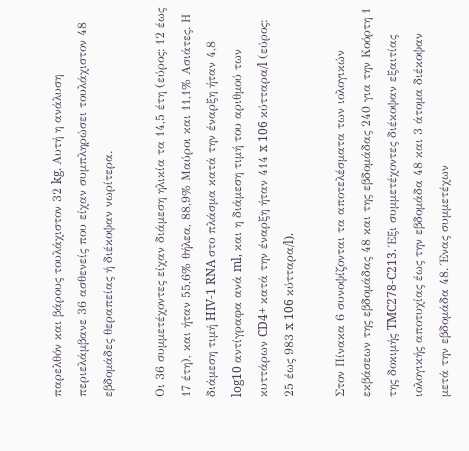παρελθόν και βάρους τουλάχιστον 32 kg. Αυτή η ανάλυση περιελάμβανε 36 ασθενείς που είχαν συμπληρώσει τουλάχιστον 48 εβδομάδες θεραπείας ή διέκοψαν νωρίτερα.

Οι 36 συμμετέχοντες είχαν διάμεση ηλικία τα 14,5 έτη (εύρος: 12 έως 17 έτη), και ήταν 55,6% θήλεα, 88,9% Μαύροι και 11,1% Ασιάτες. Η διάμεση τιμή HIV-1 RNA στο πλάσμα κατά την έναρξη ήταν 4,8 log10 αντίγραφα ανά ml, και η διάμεση τιμή του αριθμού των κυττάρων CD4+ κατά την έναρξη ήταν 414 x 106 κύτταρα/l (εύρος: 25 έως 983 x 106 κύτταρα/l).

Στον Πίνακα 6 συνοψίζονται τα αποτελέσματα των ιολογικών εκβάσεων της εβδομάδας 48 και της εβδομάδας 240 για την Κοόρτη 1 της δοκιμής TMC278-C213. Έξι συμμετέχοντες διέκοψαν εξαιτίας ιολογικής αποτυχίας έως την εβδομάδα 48 και 3 άτομα διέκοψαν μετά την εβδομάδα 48. Ένας συμμετέχων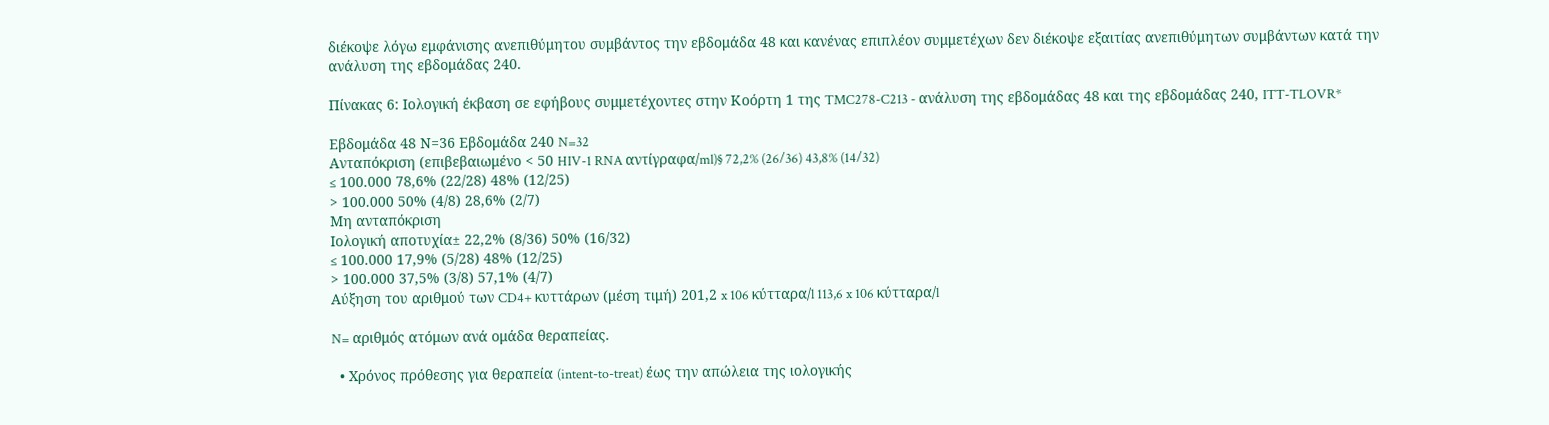διέκοψε λόγω εμφάνισης ανεπιθύμητου συμβάντος την εβδομάδα 48 και κανένας επιπλέον συμμετέχων δεν διέκοψε εξαιτίας ανεπιθύμητων συμβάντων κατά την ανάλυση της εβδομάδας 240.

Πίνακας 6: Ιολογική έκβαση σε εφήβους συμμετέχοντες στην Κοόρτη 1 της TMC278-C213 - ανάλυση της εβδομάδας 48 και της εβδομάδας 240, ITT-TLOVR*

Εβδομάδα 48 Ν=36 Εβδομάδα 240 N=32
Ανταπόκριση (επιβεβαιωμένο < 50 HIV-1 RNA αντίγραφα/ml)§ 72,2% (26/36) 43,8% (14/32)
≤ 100.000 78,6% (22/28) 48% (12/25)
> 100.000 50% (4/8) 28,6% (2/7)
Μη ανταπόκριση
Ιολογική αποτυχία± 22,2% (8/36) 50% (16/32)
≤ 100.000 17,9% (5/28) 48% (12/25)
> 100.000 37,5% (3/8) 57,1% (4/7)
Αύξηση του αριθμού των CD4+ κυττάρων (μέση τιμή) 201,2 x 106 κύτταρα/l 113,6 x 106 κύτταρα/l

N= αριθμός ατόμων ανά ομάδα θεραπείας.

  • Χρόνος πρόθεσης για θεραπεία (intent-to-treat) έως την απώλεια της ιολογικής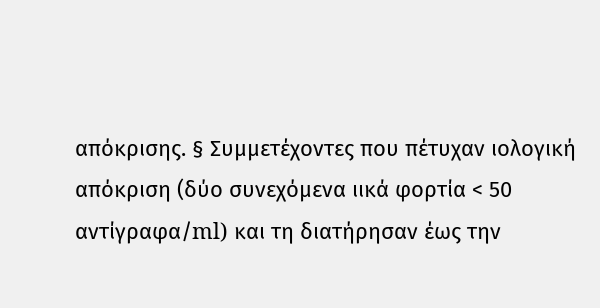απόκρισης. § Συμμετέχοντες που πέτυχαν ιολογική απόκριση (δύο συνεχόμενα ιικά φορτία < 50 αντίγραφα/ml) και τη διατήρησαν έως την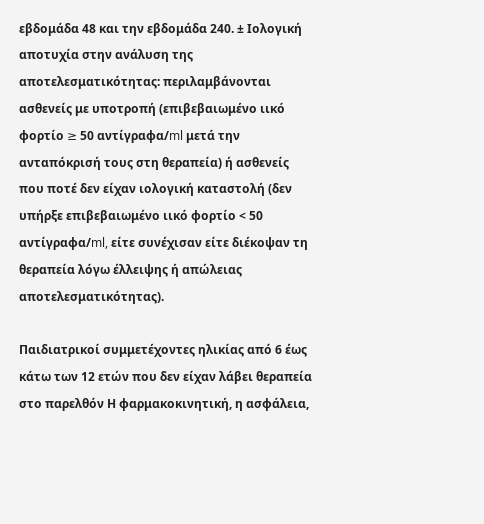εβδομάδα 48 και την εβδομάδα 240. ± Ιολογική αποτυχία στην ανάλυση της αποτελεσματικότητας: περιλαμβάνονται ασθενείς με υποτροπή (επιβεβαιωμένο ιικό φορτίο ≥ 50 αντίγραφα/ml μετά την ανταπόκρισή τους στη θεραπεία) ή ασθενείς που ποτέ δεν είχαν ιολογική καταστολή (δεν υπήρξε επιβεβαιωμένο ιικό φορτίο < 50 αντίγραφα/ml, είτε συνέχισαν είτε διέκοψαν τη θεραπεία λόγω έλλειψης ή απώλειας αποτελεσματικότητας).

Παιδιατρικοί συμμετέχοντες ηλικίας από 6 έως κάτω των 12 ετών που δεν είχαν λάβει θεραπεία στο παρελθόν Η φαρμακοκινητική, η ασφάλεια,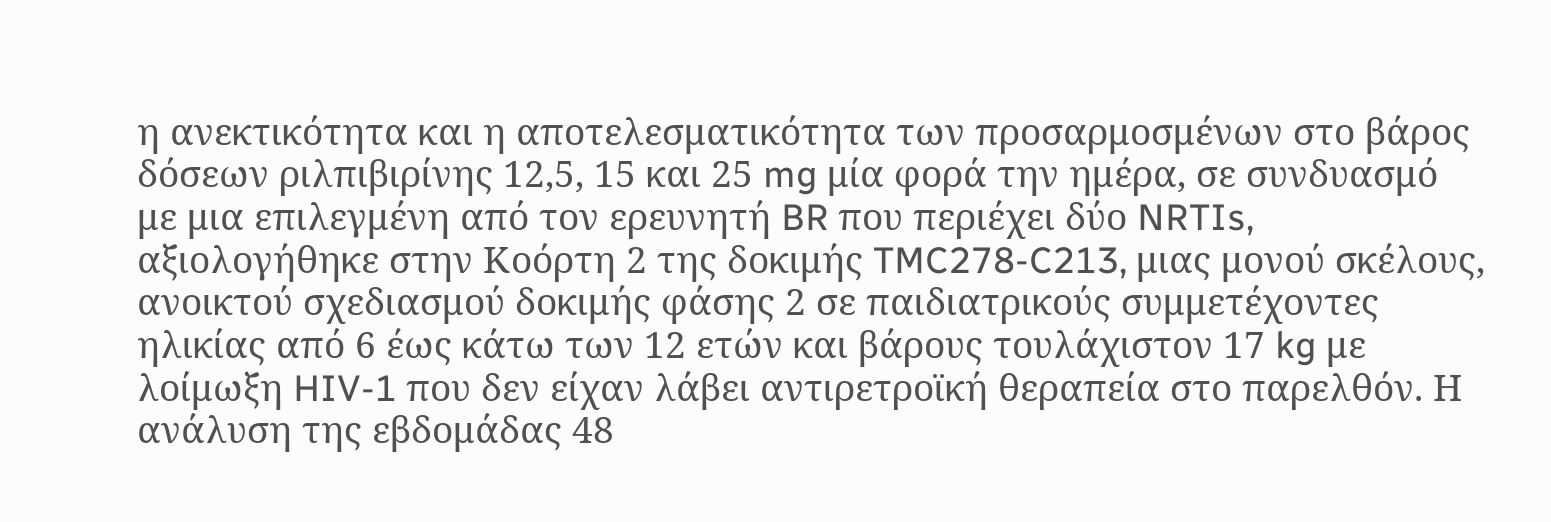η ανεκτικότητα και η αποτελεσματικότητα των προσαρμοσμένων στο βάρος δόσεων ριλπιβιρίνης 12,5, 15 και 25 mg μία φορά την ημέρα, σε συνδυασμό με μια επιλεγμένη από τον ερευνητή BR που περιέχει δύο NRTIs, αξιολογήθηκε στην Κοόρτη 2 της δοκιμής TMC278-C213, μιας μονού σκέλους, ανοικτού σχεδιασμού δοκιμής φάσης 2 σε παιδιατρικούς συμμετέχοντες ηλικίας από 6 έως κάτω των 12 ετών και βάρους τουλάχιστον 17 kg με λοίμωξη HIV-1 που δεν είχαν λάβει αντιρετροϊκή θεραπεία στο παρελθόν. Η ανάλυση της εβδομάδας 48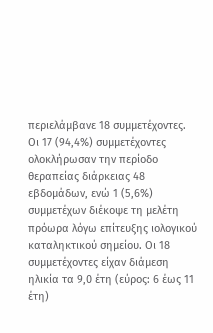περιελάμβανε 18 συμμετέχοντες. Οι 17 (94,4%) συμμετέχοντες ολοκλήρωσαν την περίοδο θεραπείας διάρκειας 48 εβδομάδων, ενώ 1 (5,6%) συμμετέχων διέκοψε τη μελέτη πρόωρα λόγω επίτευξης ιολογικού καταληκτικού σημείου. Οι 18 συμμετέχοντες είχαν διάμεση ηλικία τα 9,0 έτη (εύρος: 6 έως 11 έτη)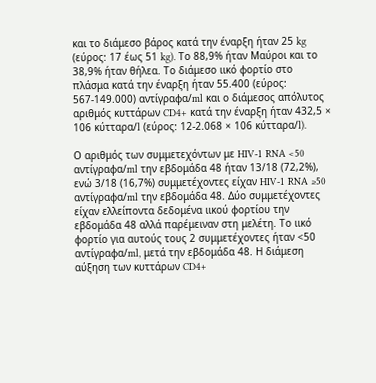και το διάμεσο βάρος κατά την έναρξη ήταν 25 kg (εύρος: 17 έως 51 kg). Το 88,9% ήταν Μαύροι και το 38,9% ήταν θήλεα. Το διάμεσο ιικό φορτίο στο πλάσμα κατά την έναρξη ήταν 55.400 (εύρος: 567-149.000) αντίγραφα/ml και ο διάμεσος απόλυτος αριθμός κυττάρων CD4+ κατά την έναρξη ήταν 432,5 × 106 κύτταρα/l (εύρος: 12-2.068 × 106 κύτταρα/l).

Ο αριθμός των συμμετεχόντων με HIV-1 RNA <50 αντίγραφα/ml την εβδομάδα 48 ήταν 13/18 (72,2%), ενώ 3/18 (16,7%) συμμετέχοντες είχαν HIV-1 RNA ≥50 αντίγραφα/ml την εβδομάδα 48. Δύο συμμετέχοντες είχαν ελλείποντα δεδομένα ιικού φορτίου την εβδομάδα 48 αλλά παρέμειναν στη μελέτη. Το ιικό φορτίο για αυτούς τους 2 συμμετέχοντες ήταν <50 αντίγραφα/ml, μετά την εβδομάδα 48. Η διάμεση αύξηση των κυττάρων CD4+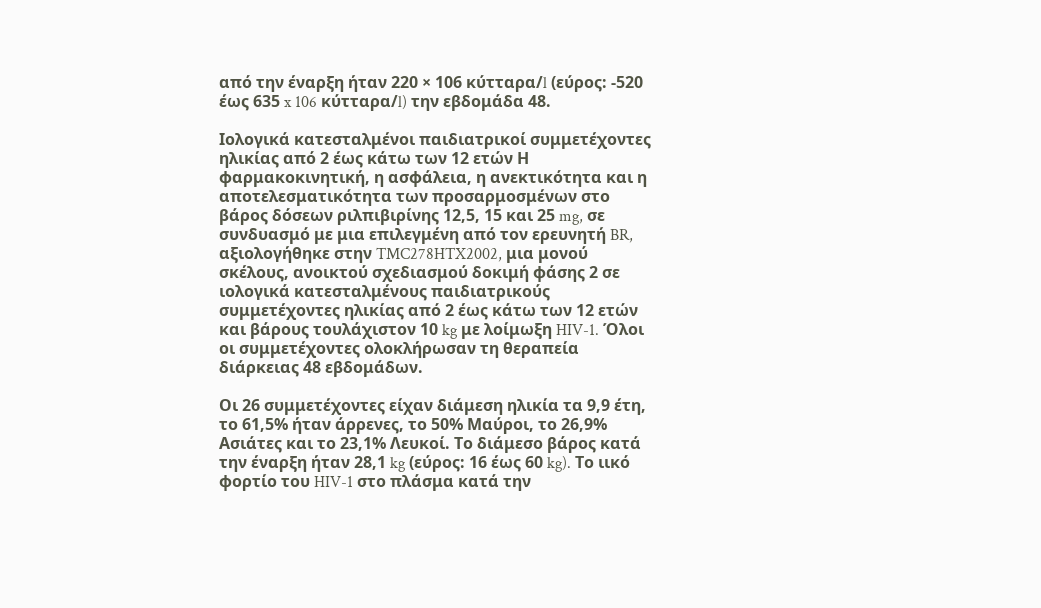από την έναρξη ήταν 220 × 106 κύτταρα/l (εύρος: -520 έως 635 x 106 κύτταρα/l) την εβδομάδα 48.

Ιολογικά κατεσταλμένοι παιδιατρικοί συμμετέχοντες ηλικίας από 2 έως κάτω των 12 ετών Η φαρμακοκινητική, η ασφάλεια, η ανεκτικότητα και η αποτελεσματικότητα των προσαρμοσμένων στο βάρος δόσεων ριλπιβιρίνης 12,5, 15 και 25 mg, σε συνδυασμό με μια επιλεγμένη από τον ερευνητή BR, αξιολογήθηκε στην TMC278HTX2002, μια μονού σκέλους, ανοικτού σχεδιασμού δοκιμή φάσης 2 σε ιολογικά κατεσταλμένους παιδιατρικούς συμμετέχοντες ηλικίας από 2 έως κάτω των 12 ετών και βάρους τουλάχιστον 10 kg με λοίμωξη HIV-1. Όλοι οι συμμετέχοντες ολοκλήρωσαν τη θεραπεία διάρκειας 48 εβδομάδων.

Οι 26 συμμετέχοντες είχαν διάμεση ηλικία τα 9,9 έτη, το 61,5% ήταν άρρενες, το 50% Μαύροι, το 26,9% Ασιάτες και το 23,1% Λευκοί. Το διάμεσο βάρος κατά την έναρξη ήταν 28,1 kg (εύρος: 16 έως 60 kg). Το ιικό φορτίο του HIV-1 στο πλάσμα κατά την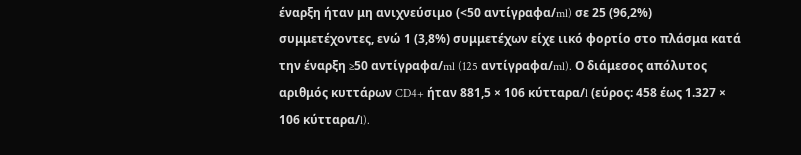έναρξη ήταν μη ανιχνεύσιμο (<50 αντίγραφα/ml) σε 25 (96,2%) συμμετέχοντες, ενώ 1 (3,8%) συμμετέχων είχε ιικό φορτίο στο πλάσμα κατά την έναρξη ≥50 αντίγραφα/ml (125 αντίγραφα/ml). Ο διάμεσος απόλυτος αριθμός κυττάρων CD4+ ήταν 881,5 × 106 κύτταρα/l (εύρος: 458 έως 1.327 × 106 κύτταρα/l).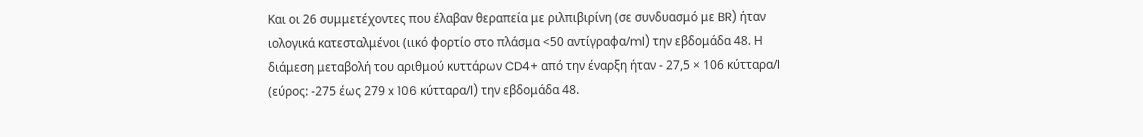Και οι 26 συμμετέχοντες που έλαβαν θεραπεία με ριλπιβιρίνη (σε συνδυασμό με BR) ήταν ιολογικά κατεσταλμένοι (ιικό φορτίο στο πλάσμα <50 αντίγραφα/ml) την εβδομάδα 48. Η διάμεση μεταβολή του αριθμού κυττάρων CD4+ από την έναρξη ήταν - 27,5 × 106 κύτταρα/l (εύρος: -275 έως 279 x 106 κύτταρα/l) την εβδομάδα 48.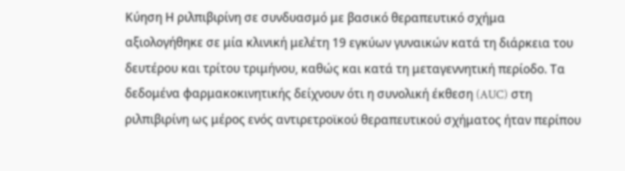Κύηση Η ριλπιβιρίνη σε συνδυασμό με βασικό θεραπευτικό σχήμα αξιολογήθηκε σε μία κλινική μελέτη 19 εγκύων γυναικών κατά τη διάρκεια του δευτέρου και τρίτου τριμήνου, καθώς και κατά τη μεταγεννητική περίοδο. Τα δεδομένα φαρμακοκινητικής δείχνουν ότι η συνολική έκθεση (AUC) στη ριλπιβιρίνη ως μέρος ενός αντιρετροϊκού θεραπευτικού σχήματος ήταν περίπου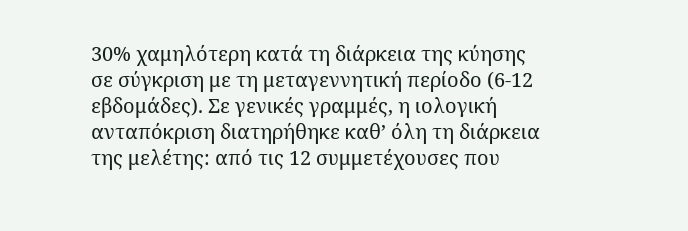30% χαμηλότερη κατά τη διάρκεια της κύησης σε σύγκριση με τη μεταγεννητική περίοδο (6-12 εβδομάδες). Σε γενικές γραμμές, η ιολογική ανταπόκριση διατηρήθηκε καθ’ όλη τη διάρκεια της μελέτης: από τις 12 συμμετέχουσες που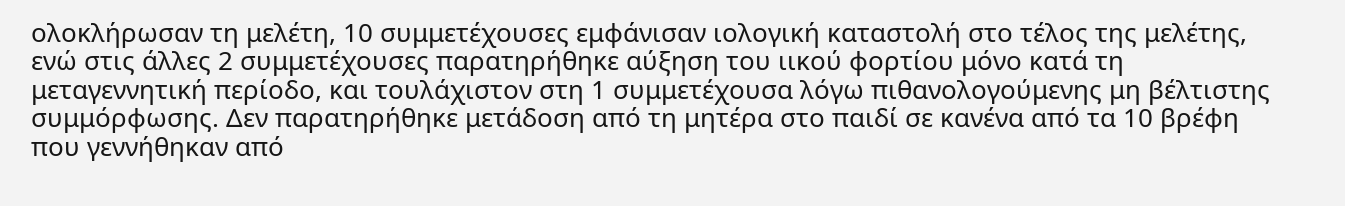ολοκλήρωσαν τη μελέτη, 10 συμμετέχουσες εμφάνισαν ιολογική καταστολή στο τέλος της μελέτης, ενώ στις άλλες 2 συμμετέχουσες παρατηρήθηκε αύξηση του ιικού φορτίου μόνο κατά τη μεταγεννητική περίοδο, και τουλάχιστον στη 1 συμμετέχουσα λόγω πιθανολογούμενης μη βέλτιστης συμμόρφωσης. Δεν παρατηρήθηκε μετάδοση από τη μητέρα στο παιδί σε κανένα από τα 10 βρέφη που γεννήθηκαν από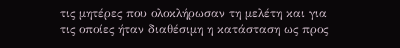τις μητέρες που ολοκλήρωσαν τη μελέτη και για τις οποίες ήταν διαθέσιμη η κατάσταση ως προς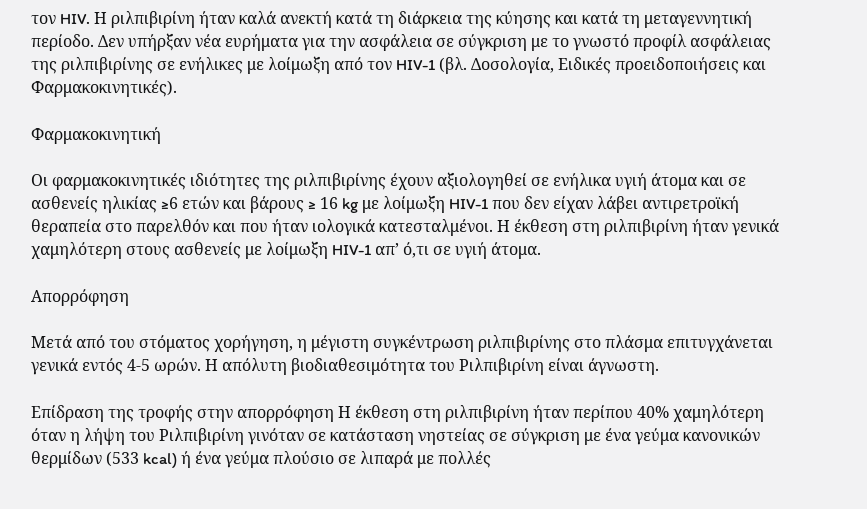τον HIV. Η ριλπιβιρίνη ήταν καλά ανεκτή κατά τη διάρκεια της κύησης και κατά τη μεταγεννητική περίοδο. Δεν υπήρξαν νέα ευρήματα για την ασφάλεια σε σύγκριση με το γνωστό προφίλ ασφάλειας της ριλπιβιρίνης σε ενήλικες με λοίμωξη από τον HIV-1 (βλ. Δοσολογία, Ειδικές προειδοποιήσεις και Φαρμακοκινητικές).

Φαρμακοκινητική

Οι φαρμακοκινητικές ιδιότητες της ριλπιβιρίνης έχουν αξιολογηθεί σε ενήλικα υγιή άτομα και σε ασθενείς ηλικίας ≥6 ετών και βάρους ≥ 16 kg με λοίμωξη HIV-1 που δεν είχαν λάβει αντιρετροϊκή θεραπεία στο παρελθόν και που ήταν ιολογικά κατεσταλμένοι. Η έκθεση στη ριλπιβιρίνη ήταν γενικά χαμηλότερη στους ασθενείς με λοίμωξη HIV-1 απ’ ό,τι σε υγιή άτομα.

Απορρόφηση

Μετά από του στόματος χορήγηση, η μέγιστη συγκέντρωση ριλπιβιρίνης στο πλάσμα επιτυγχάνεται γενικά εντός 4-5 ωρών. Η απόλυτη βιοδιαθεσιμότητα του Ριλπιβιρίνη είναι άγνωστη.

Επίδραση της τροφής στην απορρόφηση Η έκθεση στη ριλπιβιρίνη ήταν περίπου 40% χαμηλότερη όταν η λήψη του Ριλπιβιρίνη γινόταν σε κατάσταση νηστείας σε σύγκριση με ένα γεύμα κανονικών θερμίδων (533 kcal) ή ένα γεύμα πλούσιο σε λιπαρά με πολλές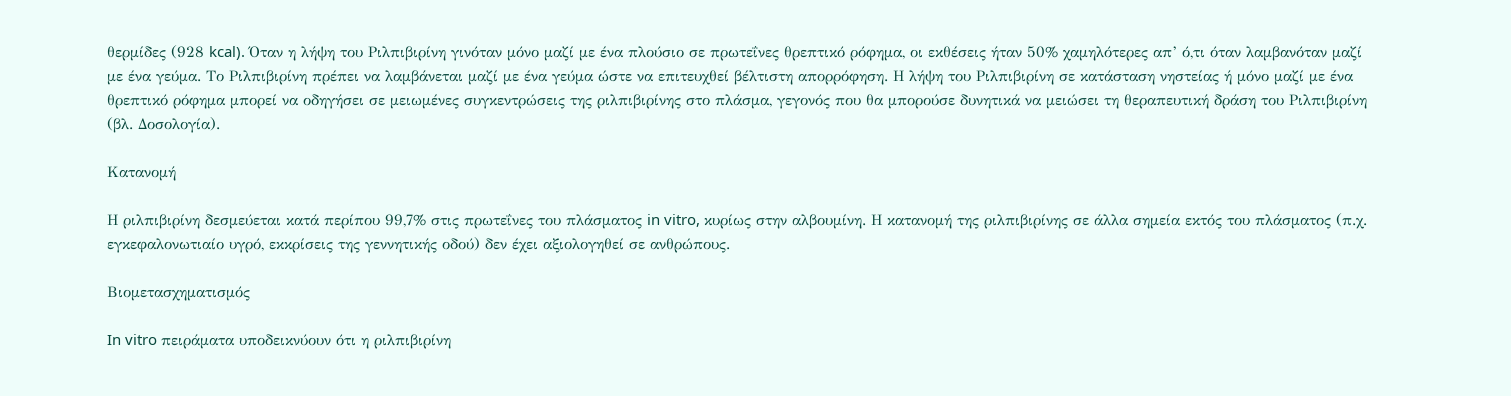θερμίδες (928 kcal). Όταν η λήψη του Ριλπιβιρίνη γινόταν μόνο μαζί με ένα πλούσιο σε πρωτεΐνες θρεπτικό ρόφημα, οι εκθέσεις ήταν 50% χαμηλότερες απ’ ό,τι όταν λαμβανόταν μαζί με ένα γεύμα. Το Ριλπιβιρίνη πρέπει να λαμβάνεται μαζί με ένα γεύμα ώστε να επιτευχθεί βέλτιστη απορρόφηση. Η λήψη του Ριλπιβιρίνη σε κατάσταση νηστείας ή μόνο μαζί με ένα θρεπτικό ρόφημα μπορεί να οδηγήσει σε μειωμένες συγκεντρώσεις της ριλπιβιρίνης στο πλάσμα, γεγονός που θα μπορούσε δυνητικά να μειώσει τη θεραπευτική δράση του Ριλπιβιρίνη (βλ. Δοσολογία).

Κατανομή

Η ριλπιβιρίνη δεσμεύεται κατά περίπου 99,7% στις πρωτεΐνες του πλάσματος in vitro, κυρίως στην αλβουμίνη. Η κατανομή της ριλπιβιρίνης σε άλλα σημεία εκτός του πλάσματος (π.χ. εγκεφαλονωτιαίο υγρό, εκκρίσεις της γεννητικής οδού) δεν έχει αξιολογηθεί σε ανθρώπους.

Βιομετασχηματισμός

In vitro πειράματα υποδεικνύουν ότι η ριλπιβιρίνη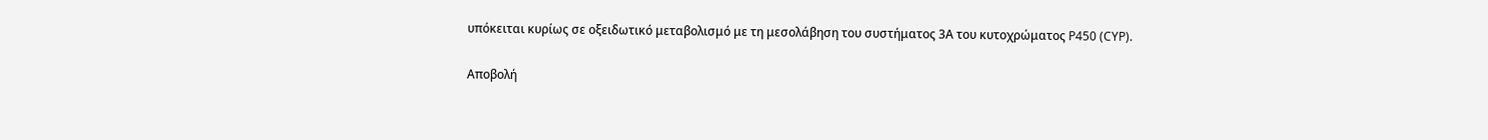υπόκειται κυρίως σε οξειδωτικό μεταβολισμό με τη μεσολάβηση του συστήματος 3Α του κυτοχρώματος P450 (CYP).

Αποβολή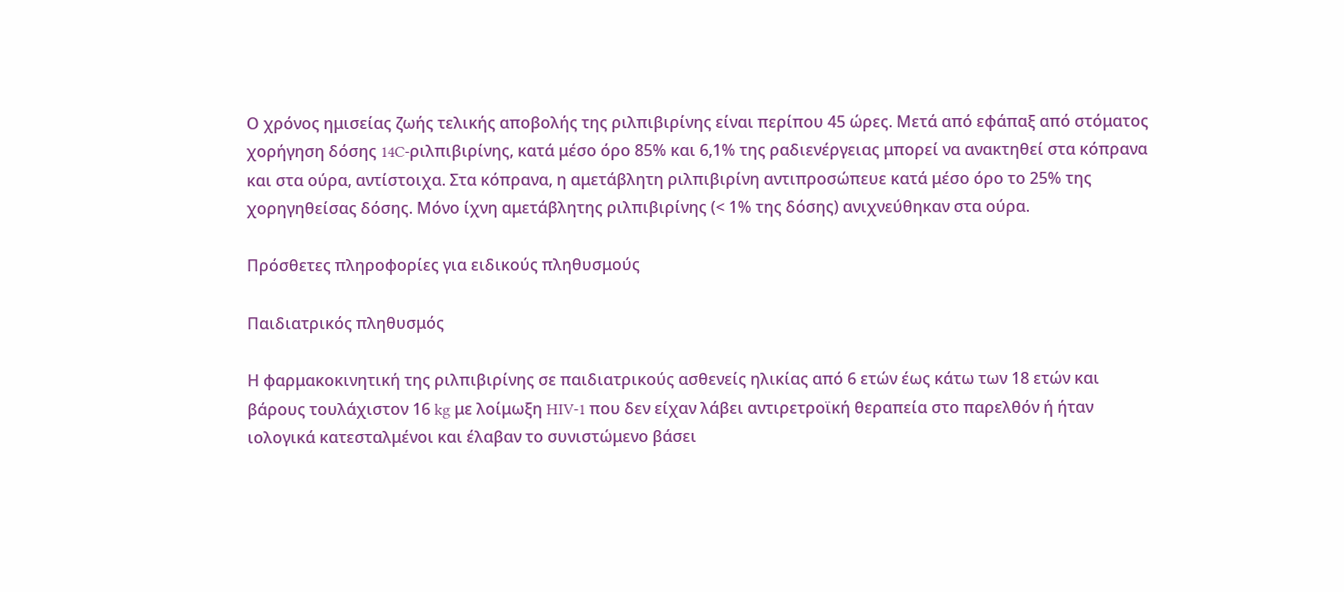Ο χρόνος ημισείας ζωής τελικής αποβολής της ριλπιβιρίνης είναι περίπου 45 ώρες. Μετά από εφάπαξ από στόματος χορήγηση δόσης 14C-ριλπιβιρίνης, κατά μέσο όρο 85% και 6,1% της ραδιενέργειας μπορεί να ανακτηθεί στα κόπρανα και στα ούρα, αντίστοιχα. Στα κόπρανα, η αμετάβλητη ριλπιβιρίνη αντιπροσώπευε κατά μέσο όρο το 25% της χορηγηθείσας δόσης. Μόνο ίχνη αμετάβλητης ριλπιβιρίνης (< 1% της δόσης) ανιχνεύθηκαν στα ούρα.

Πρόσθετες πληροφορίες για ειδικούς πληθυσμούς

Παιδιατρικός πληθυσμός

Η φαρμακοκινητική της ριλπιβιρίνης σε παιδιατρικούς ασθενείς ηλικίας από 6 ετών έως κάτω των 18 ετών και βάρους τουλάχιστον 16 kg με λοίμωξη HIV-1 που δεν είχαν λάβει αντιρετροϊκή θεραπεία στο παρελθόν ή ήταν ιολογικά κατεσταλμένοι και έλαβαν το συνιστώμενο βάσει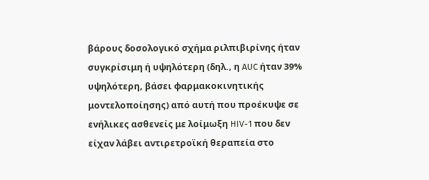βάρους δοσολογικό σχήμα ριλπιβιρίνης ήταν συγκρίσιμη ή υψηλότερη (δηλ., η AUC ήταν 39% υψηλότερη, βάσει φαρμακοκινητικής μοντελοποίησης) από αυτή που προέκυψε σε ενήλικες ασθενείς με λοίμωξη HIV-1 που δεν είχαν λάβει αντιρετροϊκή θεραπεία στο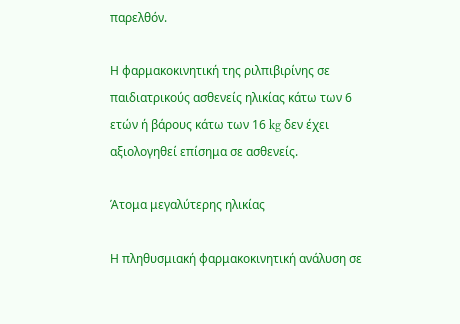παρελθόν.

Η φαρμακοκινητική της ριλπιβιρίνης σε παιδιατρικούς ασθενείς ηλικίας κάτω των 6 ετών ή βάρους κάτω των 16 kg δεν έχει αξιολογηθεί επίσημα σε ασθενείς.

Άτομα μεγαλύτερης ηλικίας

Η πληθυσμιακή φαρμακοκινητική ανάλυση σε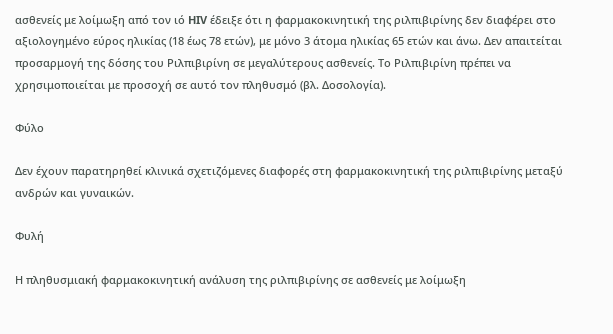ασθενείς με λοίμωξη από τον ιό HIV έδειξε ότι η φαρμακοκινητική της ριλπιβιρίνης δεν διαφέρει στο αξιολογημένο εύρος ηλικίας (18 έως 78 ετών), με μόνο 3 άτομα ηλικίας 65 ετών και άνω. Δεν απαιτείται προσαρμογή της δόσης του Ριλπιβιρίνη σε μεγαλύτερους ασθενείς. Το Ριλπιβιρίνη πρέπει να χρησιμοποιείται με προσοχή σε αυτό τον πληθυσμό (βλ. Δοσολογία).

Φύλο

Δεν έχουν παρατηρηθεί κλινικά σχετιζόμενες διαφορές στη φαρμακοκινητική της ριλπιβιρίνης μεταξύ ανδρών και γυναικών.

Φυλή

Η πληθυσμιακή φαρμακοκινητική ανάλυση της ριλπιβιρίνης σε ασθενείς με λοίμωξη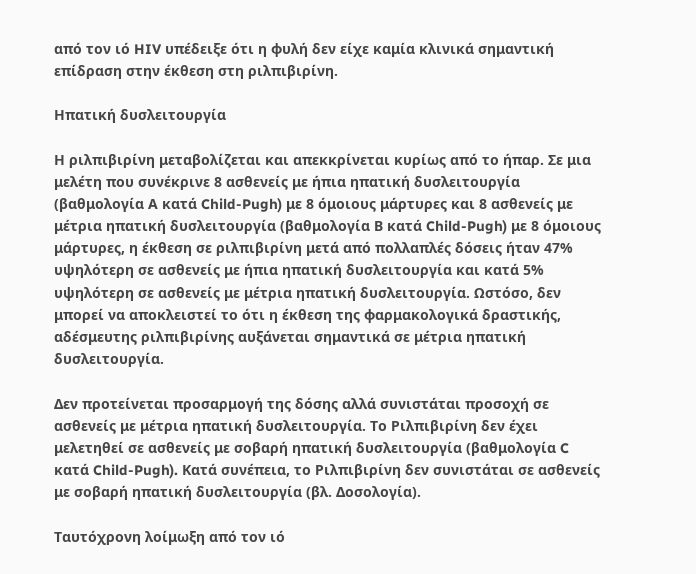από τον ιό HIV υπέδειξε ότι η φυλή δεν είχε καμία κλινικά σημαντική επίδραση στην έκθεση στη ριλπιβιρίνη.

Ηπατική δυσλειτουργία

Η ριλπιβιρίνη μεταβολίζεται και απεκκρίνεται κυρίως από το ήπαρ. Σε μια μελέτη που συνέκρινε 8 ασθενείς με ήπια ηπατική δυσλειτουργία (βαθμολογία Α κατά Child-Pugh) με 8 όμοιους μάρτυρες και 8 ασθενείς με μέτρια ηπατική δυσλειτουργία (βαθμολογία Β κατά Child-Pugh) με 8 όμοιους μάρτυρες, η έκθεση σε ριλπιβιρίνη μετά από πολλαπλές δόσεις ήταν 47% υψηλότερη σε ασθενείς με ήπια ηπατική δυσλειτουργία και κατά 5% υψηλότερη σε ασθενείς με μέτρια ηπατική δυσλειτουργία. Ωστόσο, δεν μπορεί να αποκλειστεί το ότι η έκθεση της φαρμακολογικά δραστικής, αδέσμευτης ριλπιβιρίνης αυξάνεται σημαντικά σε μέτρια ηπατική δυσλειτουργία.

Δεν προτείνεται προσαρμογή της δόσης αλλά συνιστάται προσοχή σε ασθενείς με μέτρια ηπατική δυσλειτουργία. Το Ριλπιβιρίνη δεν έχει μελετηθεί σε ασθενείς με σοβαρή ηπατική δυσλειτουργία (βαθμολογία C κατά Child-Pugh). Κατά συνέπεια, το Ριλπιβιρίνη δεν συνιστάται σε ασθενείς με σοβαρή ηπατική δυσλειτουργία (βλ. Δοσολογία).

Ταυτόχρονη λοίμωξη από τον ιό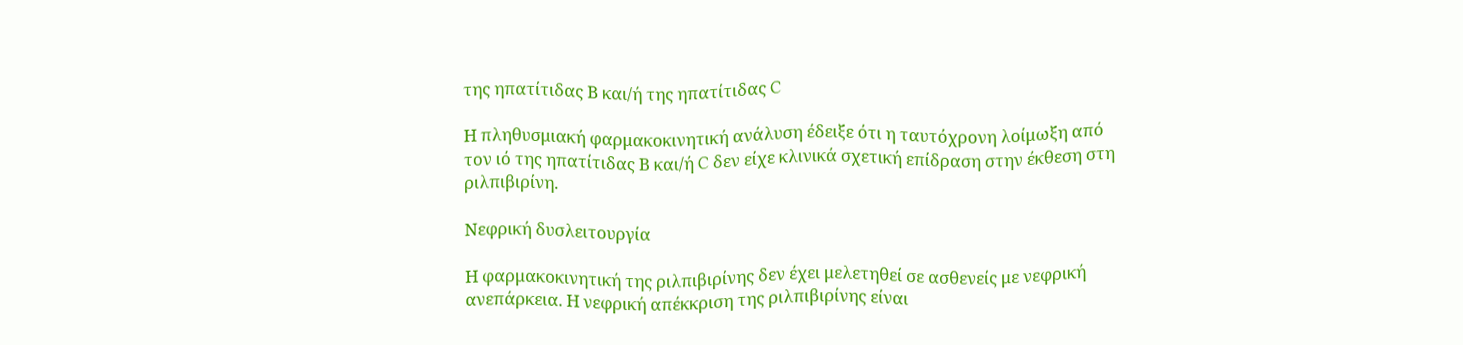της ηπατίτιδας Β και/ή της ηπατίτιδας C

Η πληθυσμιακή φαρμακοκινητική ανάλυση έδειξε ότι η ταυτόχρονη λοίμωξη από τον ιό της ηπατίτιδας Β και/ή C δεν είχε κλινικά σχετική επίδραση στην έκθεση στη ριλπιβιρίνη.

Νεφρική δυσλειτουργία

Η φαρμακοκινητική της ριλπιβιρίνης δεν έχει μελετηθεί σε ασθενείς με νεφρική ανεπάρκεια. Η νεφρική απέκκριση της ριλπιβιρίνης είναι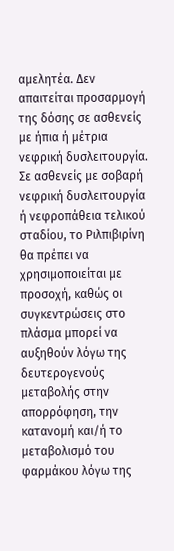αμελητέα. Δεν απαιτείται προσαρμογή της δόσης σε ασθενείς με ήπια ή μέτρια νεφρική δυσλειτουργία. Σε ασθενείς με σοβαρή νεφρική δυσλειτουργία ή νεφροπάθεια τελικού σταδίου, το Ριλπιβιρίνη θα πρέπει να χρησιμοποιείται με προσοχή, καθώς οι συγκεντρώσεις στο πλάσμα μπορεί να αυξηθούν λόγω της δευτερογενούς μεταβολής στην απορρόφηση, την κατανομή και/ή το μεταβολισμό του φαρμάκου λόγω της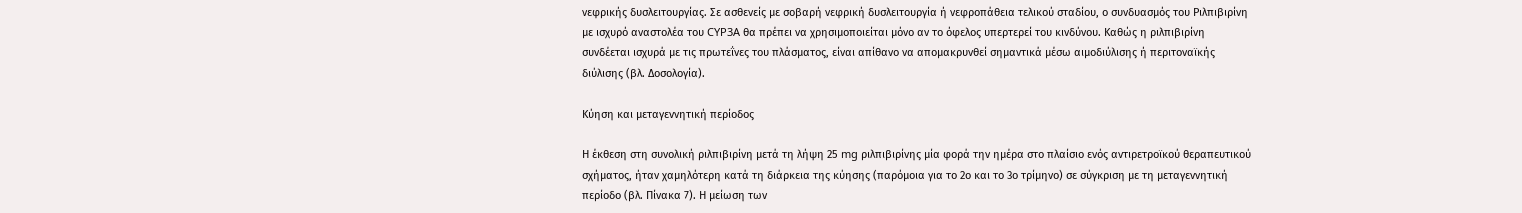νεφρικής δυσλειτουργίας. Σε ασθενείς με σοβαρή νεφρική δυσλειτουργία ή νεφροπάθεια τελικού σταδίου, ο συνδυασμός του Ριλπιβιρίνη με ισχυρό αναστολέα του CYP3A θα πρέπει να χρησιμοποιείται μόνο αν το όφελος υπερτερεί του κινδύνου. Καθώς η ριλπιβιρίνη συνδέεται ισχυρά με τις πρωτεΐνες του πλάσματος, είναι απίθανο να απομακρυνθεί σημαντικά μέσω αιμοδιύλισης ή περιτοναϊκής διύλισης (βλ. Δοσολογία).

Κύηση και μεταγεννητική περίοδος

Η έκθεση στη συνολική ριλπιβιρίνη μετά τη λήψη 25 mg ριλπιβιρίνης μία φορά την ημέρα στο πλαίσιο ενός αντιρετροϊκού θεραπευτικού σχήματος, ήταν χαμηλότερη κατά τη διάρκεια της κύησης (παρόμοια για το 2ο και το 3ο τρίμηνο) σε σύγκριση με τη μεταγεννητική περίοδο (βλ. Πίνακα 7). Η μείωση των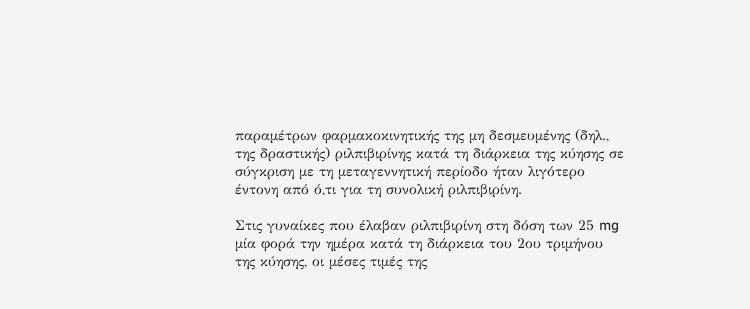παραμέτρων φαρμακοκινητικής της μη δεσμευμένης (δηλ., της δραστικής) ριλπιβιρίνης κατά τη διάρκεια της κύησης σε σύγκριση με τη μεταγεννητική περίοδο ήταν λιγότερο έντονη από ό,τι για τη συνολική ριλπιβιρίνη.

Στις γυναίκες που έλαβαν ριλπιβιρίνη στη δόση των 25 mg μία φορά την ημέρα κατά τη διάρκεια του 2ου τριμήνου της κύησης, οι μέσες τιμές της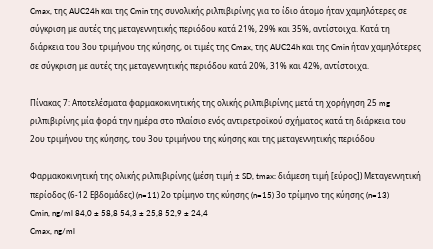Cmax, της AUC24h και της Cmin της συνολικής ριλπιβιρίνης για το ίδιο άτομο ήταν χαμηλότερες σε σύγκριση με αυτές της μεταγεννητικής περιόδου κατά 21%, 29% και 35%, αντίστοιχα. Κατά τη διάρκεια του 3ου τριμήνου της κύησης, οι τιμές της Cmax, της AUC24h και της Cmin ήταν χαμηλότερες σε σύγκριση με αυτές της μεταγεννητικής περιόδου κατά 20%, 31% και 42%, αντίστοιχα.

Πίνακας 7: Αποτελέσματα φαρμακοκινητικής της ολικής ριλπιβιρίνης μετά τη χορήγηση 25 mg ριλπιβιρίνης μία φορά την ημέρα στο πλαίσιο ενός αντιρετροϊκού σχήματος κατά τη διάρκεια του 2ου τριμήνου της κύησης, του 3ου τριμήνου της κύησης και της μεταγεννητικής περιόδου

Φαρμακοκινητική της ολικής ριλπιβιρίνης (μέση τιμή ± SD, tmax: διάμεση τιμή [εύρος]) Μεταγεννητική περίοδος (6-12 Εβδομάδες) (n=11) 2ο τρίμηνο της κύησης (n=15) 3ο τρίμηνο της κύησης (n=13)
Cmin, ng/ml 84,0 ± 58,8 54,3 ± 25,8 52,9 ± 24,4
Cmax, ng/ml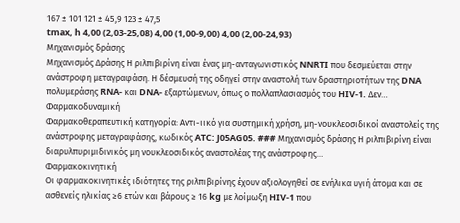167 ± 101 121 ± 45,9 123 ± 47,5
tmax, h 4,00 (2,03-25,08) 4,00 (1,00-9,00) 4,00 (2,00-24,93)
Μηχανισμός δράσης
Μηχανισμός Δράσης Η ριλπιβιρίνη είναι ένας μη-ανταγωνιστικός NNRTI που δεσμεύεται στην ανάστροφη μεταγραφάση. Η δέσμευσή της οδηγεί στην αναστολή των δραστηριοτήτων της DNA πολυμεράσης RNA- και DNA- εξαρτώμενων, όπως ο πολλαπλασιασμός του HIV-1. Δεν…
Φαρμακοδυναμική
Φαρμακοθεραπευτική κατηγορία: Αντι-ιικό για συστημική χρήση, μη-νουκλεοσιδικοί αναστολείς της ανάστροφης μεταγραφάσης, κωδικός ATC: J05AG05. ### Μηχανισμός δράσης Η ριλπιβιρίνη είναι διαρυλπυριμιδινικός μη νουκλεοσιδικός αναστολέας της ανάστροφης…
Φαρμακοκινητική
Οι φαρμακοκινητικές ιδιότητες της ριλπιβιρίνης έχουν αξιολογηθεί σε ενήλικα υγιή άτομα και σε ασθενείς ηλικίας ≥6 ετών και βάρους ≥ 16 kg με λοίμωξη HIV-1 που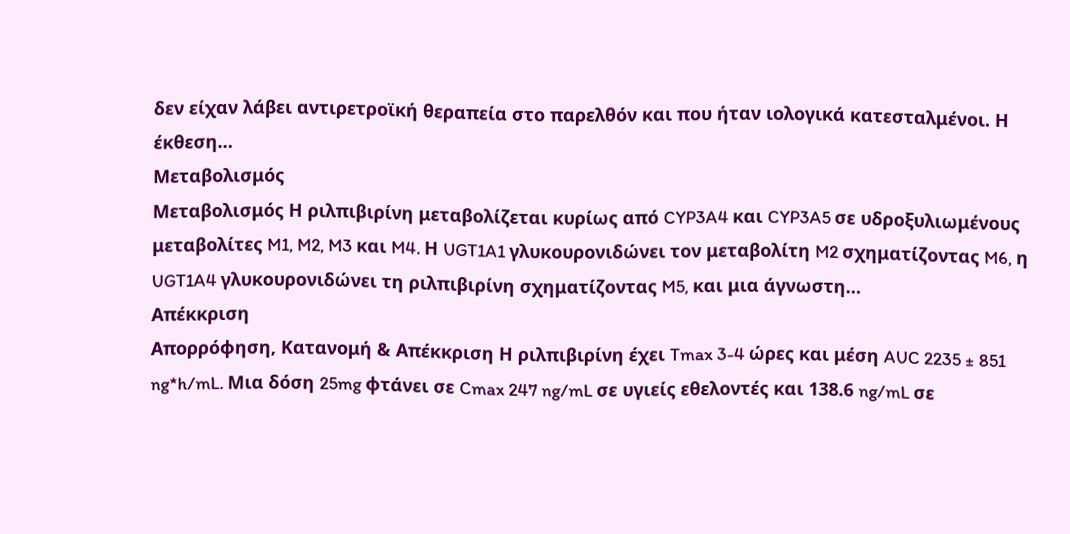δεν είχαν λάβει αντιρετροϊκή θεραπεία στο παρελθόν και που ήταν ιολογικά κατεσταλμένοι. Η έκθεση…
Μεταβολισμός
Μεταβολισμός Η ριλπιβιρίνη μεταβολίζεται κυρίως από CYP3A4 και CYP3A5 σε υδροξυλιωμένους μεταβολίτες M1, M2, M3 και M4. Η UGT1A1 γλυκουρονιδώνει τον μεταβολίτη M2 σχηματίζοντας M6, η UGT1A4 γλυκουρονιδώνει τη ριλπιβιρίνη σχηματίζοντας M5, και μια άγνωστη…
Απέκκριση
Απορρόφηση, Κατανομή & Απέκκριση Η ριλπιβιρίνη έχει Tmax 3-4 ώρες και μέση AUC 2235 ± 851 ng*h/mL. Μια δόση 25mg φτάνει σε Cmax 247 ng/mL σε υγιείς εθελοντές και 138.6 ng/mL σε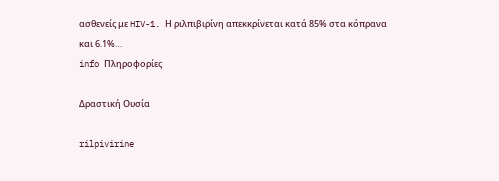ασθενείς με HIV-1. Η ριλπιβιρίνη απεκκρίνεται κατά 85% στα κόπρανα και 6.1%…
info Πληροφορίες

Δραστική Ουσία

rilpivirine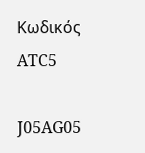Κωδικός ATC5

J05AG05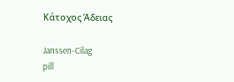Κάτοχος Άδειας

Janssen-Cilag
pill